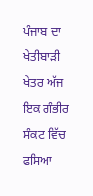ਪੰਜਾਬ ਦਾ ਖੇਤੀਬਾੜੀ ਖੇਤਰ ਅੱਜ ਇਕ ਗੰਭੀਰ ਸੰਕਟ ਵਿੱਚ ਫਸਿਆ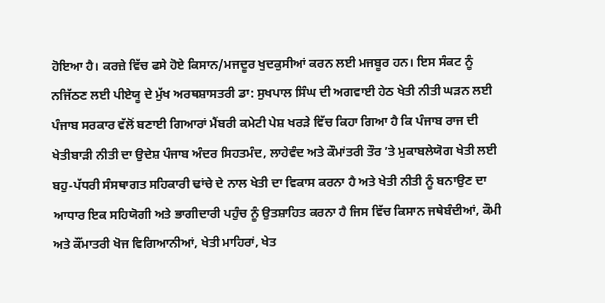ਹੋਇਆ ਹੈ। ਕਰਜ਼ੇ ਵਿੱਚ ਫਸੇ ਹੋਏ ਕਿਸਾਨ/ਮਜਦੂਰ ਖੁਦਕੁਸੀਆਂ ਕਰਨ ਲਈ ਮਜਬੂਰ ਹਨ। ਇਸ ਸੰਕਟ ਨੂੰ ਨਜਿੱਠਣ ਲਈ ਪੀਏਯੂ ਦੇ ਮੁੱਖ ਅਰਥਸ਼ਾਸਤਰੀ ਡਾ: ਸੁਖਪਾਲ ਸਿੰਘ ਦੀ ਅਗਵਾਈ ਹੇਠ ਖੇਤੀ ਨੀਤੀ ਘੜਨ ਲਈ ਪੰਜਾਬ ਸਰਕਾਰ ਵੱਲੋਂ ਬਣਾਈ ਗਿਆਰਾਂ ਮੈਂਬਰੀ ਕਮੇਟੀ ਪੇਸ਼ ਖਰੜੇ ਵਿੱਚ ਕਿਹਾ ਗਿਆ ਹੈ ਕਿ ਪੰਜਾਬ ਰਾਜ ਦੀ ਖੇਤੀਬਾੜੀ ਨੀਤੀ ਦਾ ਉਦੇਸ਼ ਪੰਜਾਬ ਅੰਦਰ ਸਿਹਤਮੰਦ, ਲਾਹੇਵੰਦ ਅਤੇ ਕੌਮਾਂਤਰੀ ਤੌਰ ’ਤੇ ਮੁਕਾਬਲੇਯੋਗ ਖੇਤੀ ਲਈ ਬਹੁ-ਪੱਧਰੀ ਸੰਸਥਾਗਤ ਸਹਿਕਾਰੀ ਢਾਂਚੇ ਦੇ ਨਾਲ ਖੇਤੀ ਦਾ ਵਿਕਾਸ ਕਰਨਾ ਹੈ ਅਤੇ ਖੇਤੀ ਨੀਤੀ ਨੂੰ ਬਨਾਉਣ ਦਾ ਆਧਾਰ ਇਕ ਸਹਿਯੋਗੀ ਅਤੇ ਭਾਗੀਦਾਰੀ ਪਹੁੰਚ ਨੂੰ ਉਤਸ਼ਾਹਿਤ ਕਰਨਾ ਹੈ ਜਿਸ ਵਿੱਚ ਕਿਸਾਨ ਜਥੇਬੰਦੀਆਂ, ਕੌਮੀ ਅਤੇ ਕੌਂਮਾਤਰੀ ਖੋਜ ਵਿਗਿਆਨੀਆਂ, ਖੇਤੀ ਮਾਹਿਰਾਂ, ਖੇਤ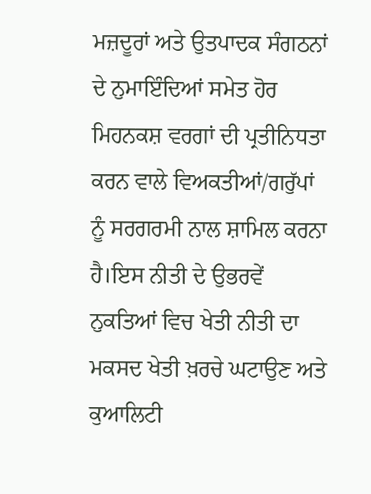ਮਜ਼ਦੂਰਾਂ ਅਤੇ ਉਤਪਾਦਕ ਸੰਗਠਨਾਂ ਦੇ ਨੁਮਾਇੰਦਿਆਂ ਸਮੇਤ ਹੋਰ ਮਿਹਨਕਸ਼ ਵਰਗਾਂ ਦੀ ਪ੍ਰਤੀਨਿਧਤਾ ਕਰਨ ਵਾਲੇ ਵਿਅਕਤੀਆਂ/ਗਰੁੱਪਾਂ ਨੂੰ ਸਰਗਰਮੀ ਨਾਲ ਸ਼ਾਮਿਲ ਕਰਨਾ ਹੈ।ਇਸ ਨੀਤੀ ਦੇ ਉਭਰਵੇਂ ਨੁਕਤਿਆਂ ਵਿਚ ਖੇਤੀ ਨੀਤੀ ਦਾ ਮਕਸਦ ਖੇਤੀ ਖ਼ਰਚੇ ਘਟਾਉਣ ਅਤੇ ਕੁਆਲਿਟੀ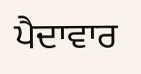ਪੈਦਾਵਾਰ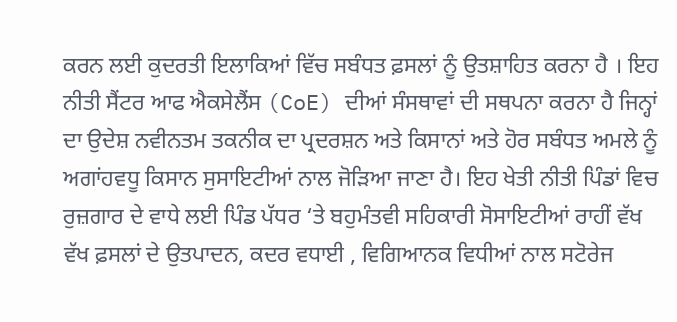ਕਰਨ ਲਈ ਕੁਦਰਤੀ ਇਲਾਕਿਆਂ ਵਿੱਚ ਸਬੰਧਤ ਫ਼ਸਲਾਂ ਨੂੰ ਉਤਸ਼ਾਹਿਤ ਕਰਨਾ ਹੈ । ਇਹ ਨੀਤੀ ਸੈਂਟਰ ਆਫ ਐਕਸੇਲੈਂਸ (CoE) ਦੀਆਂ ਸੰਸਥਾਵਾਂ ਦੀ ਸਥਪਨਾ ਕਰਨਾ ਹੈ ਜਿਨ੍ਹਾਂ ਦਾ ਉਦੇਸ਼ ਨਵੀਨਤਮ ਤਕਨੀਕ ਦਾ ਪ੍ਰਦਰਸ਼ਨ ਅਤੇ ਕਿਸਾਨਾਂ ਅਤੇ ਹੋਰ ਸਬੰਧਤ ਅਮਲੇ ਨੂੰ ਅਗਾਂਹਵਧੂ ਕਿਸਾਨ ਸੁਸਾਇਟੀਆਂ ਨਾਲ ਜੋੜਿਆ ਜਾਣਾ ਹੈ। ਇਹ ਖੇਤੀ ਨੀਤੀ ਪਿੰਡਾਂ ਵਿਚ ਰੁਜ਼ਗਾਰ ਦੇ ਵਾਧੇ ਲਈ ਪਿੰਡ ਪੱਧਰ ‘ਤੇ ਬਹੁਮੰਤਵੀ ਸਹਿਕਾਰੀ ਸੋਸਾਇਟੀਆਂ ਰਾਹੀਂ ਵੱਖ ਵੱਖ ਫ਼ਸਲਾਂ ਦੇ ਉਤਪਾਦਨ, ਕਦਰ ਵਧਾਈ , ਵਿਗਿਆਨਕ ਵਿਧੀਆਂ ਨਾਲ ਸਟੋਰੇਜ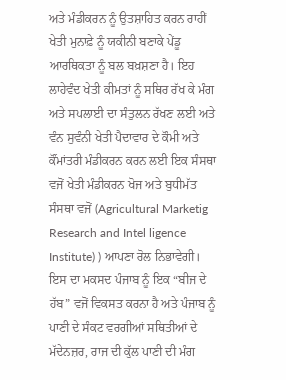ਅਤੇ ਮੰਡੀਕਰਨ ਨੂੰ ਉਤਸ਼ਾਹਿਤ ਕਰਨ ਰਾਹੀਂ ਖੇਤੀ ਮੁਨਾਫ਼ੇ ਨੂੰ ਯਕੀਨੀ ਬਣਾਕੇ ਪੇਂਡੂ ਆਰਥਿਕਤਾ ਨੂੰ ਬਲ ਬਖ਼ਸ਼ਣਾ ਹੈ। ਇਹ ਲਾਹੇਵੰਦ ਖੇਤੀ ਕੀਮਤਾਂ ਨੂੰ ਸਥਿਰ ਰੱਖ ਕੇ ਮੰਗ ਅਤੇ ਸਪਲਾਈ ਦਾ ਸੰਤੁਲਨ ਰੱਖਣ ਲਈ ਅਤੇ ਵੰਨ ਸੁਵੰਨੀ ਖੇਤੀ ਪੈਦਾਵਾਰ ਦੇ ਕੌਮੀ ਅਤੇ ਕੌਂਮਾਂਤਰੀ ਮੰਡੀਕਰਨ ਕਰਨ ਲਈ ਇਕ ਸੰਸਥਾ ਵਜੋਂ ਖੇਤੀ ਮੰਡੀਕਰਨ ਖੋਜ ਅਤੇ ਬੁਧੀਮੱਤ ਸੰਸਥਾ ਵਜੋਂ (Agricultural Marketig Research and Intel ligence Institute) ) ਆਪਣਾ ਰੋਲ ਨਿਭਾਵੇਗੀ। ਇਸ ਦਾ ਮਕਸਦ ਪੰਜਾਬ ਨੂੰ ਇਕ “ਬੀਜ ਦੇ ਹੱਬ” ਵਜੋਂ ਵਿਕਸਤ ਕਰਨਾ ਹੈ ਅਤੇ ਪੰਜਾਬ ਨੂੰ ਪਾਣੀ ਦੇ ਸੰਕਟ ਵਰਗੀਆਂ ਸਥਿਤੀਆਂ ਦੇ ਮੱਦੇਨਜ਼ਰ, ਰਾਜ ਦੀ ਕੁੱਲ ਪਾਣੀ ਦੀ ਮੰਗ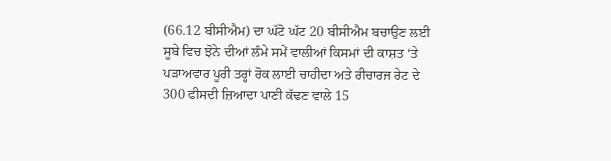(66.12 ਬੀਸੀਐਮ) ਦਾ ਘੱਟੋ ਘੱਟ 20 ਬੀਸੀਐਮ ਬਚਾਉਣ ਲਈ ਸੂਬੇ ਵਿਚ ਝੋਨੇ ਦੀਆਂ ਲੰਮੇ ਸਮੇਂ ਵਾਲੀਆਂ ਕਿਸਮਾਂ ਦੀ ਕਾਸ਼ਤ ‘ਤੇ ਪੜਾਅਵਾਰ ਪੂਰੀ ਤਰ੍ਹਾਂ ਰੋਕ ਲਾਈ ਚਾਹੀਦਾ ਅਤੇ ਰੀਚਾਰਜ ਰੇਟ ਦੇ 300 ਫੀਸਦੀ ਜ਼ਿਆਦਾ ਪਾਣੀ ਕੱਢਣ ਵਾਲੇ 15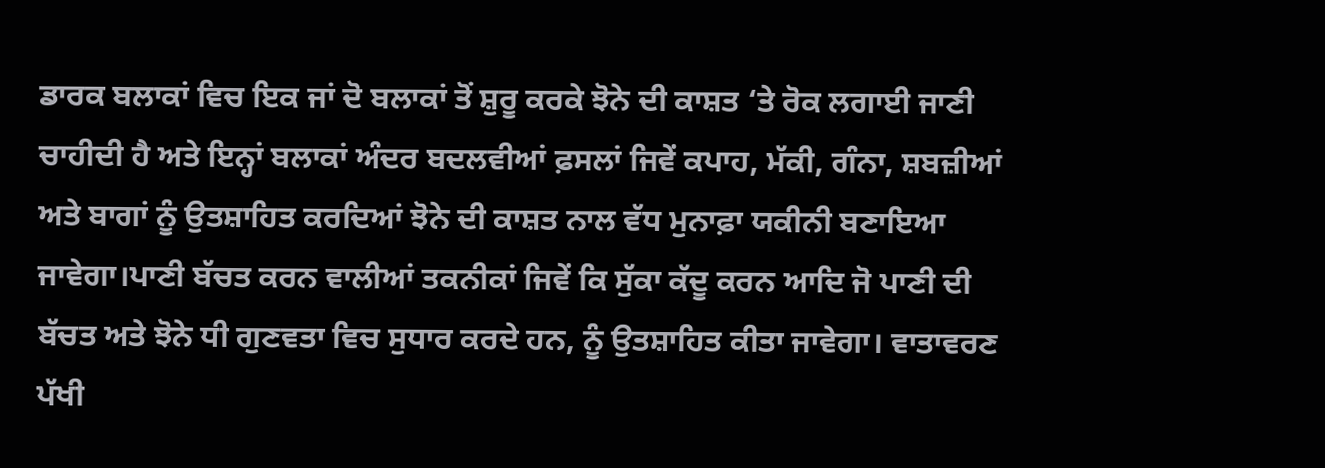ਡਾਰਕ ਬਲਾਕਾਂ ਵਿਚ ਇਕ ਜਾਂ ਦੋ ਬਲਾਕਾਂ ਤੋਂ ਸ਼ੁਰੂ ਕਰਕੇ ਝੋਨੇ ਦੀ ਕਾਸ਼ਤ ‘ਤੇ ਰੋਕ ਲਗਾਈ ਜਾਣੀ ਚਾਹੀਦੀ ਹੈ ਅਤੇ ਇਨ੍ਹਾਂ ਬਲਾਕਾਂ ਅੰਦਰ ਬਦਲਵੀਆਂ ਫ਼ਸਲਾਂ ਜਿਵੇਂ ਕਪਾਹ, ਮੱਕੀ, ਗੰਨਾ, ਸ਼ਬਜ਼ੀਆਂ ਅਤੇ ਬਾਗਾਂ ਨੂੰ ਉਤਸ਼ਾਹਿਤ ਕਰਦਿਆਂ ਝੋਨੇ ਦੀ ਕਾਸ਼ਤ ਨਾਲ ਵੱਧ ਮੁਨਾਫ਼ਾ ਯਕੀਨੀ ਬਣਾਇਆ ਜਾਵੇਗਾ।ਪਾਣੀ ਬੱਚਤ ਕਰਨ ਵਾਲੀਆਂ ਤਕਨੀਕਾਂ ਜਿਵੇਂ ਕਿ ਸੁੱਕਾ ਕੱਦੂ ਕਰਨ ਆਦਿ ਜੋ ਪਾਣੀ ਦੀ ਬੱਚਤ ਅਤੇ ਝੋਨੇ ਧੀ ਗੁਣਵਤਾ ਵਿਚ ਸੁਧਾਰ ਕਰਦੇ ਹਨ, ਨੂੰ ਉਤਸ਼ਾਹਿਤ ਕੀਤਾ ਜਾਵੇਗਾ। ਵਾਤਾਵਰਣ ਪੱਖੀ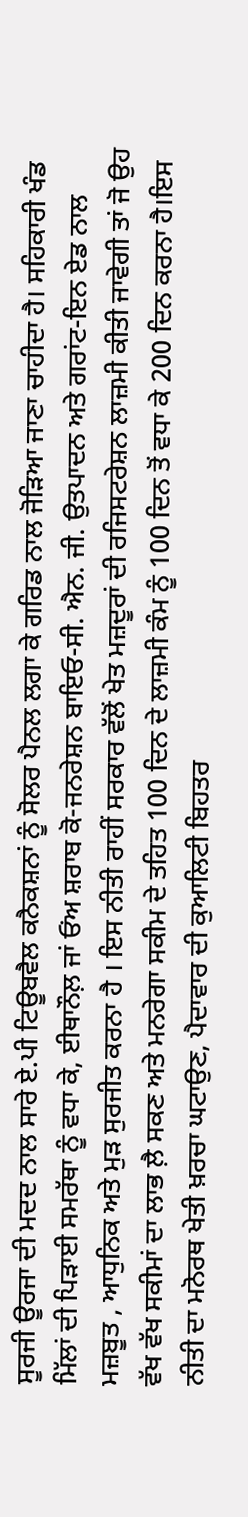ਸੂਰਜੀ ਊਰਜਾ ਦੀ ਮਦਦ ਨਾਲ ਸਾਰੇ ਏ.ਪੀ ਟਿਊਬਵੈਲ ਕਨੈਕਸ਼ਨਾਂ ਨੂੰ ਸੋਲਰ ਪੈਨਲ ਲਗਾ ਕੇ ਗਰਿਡ ਨਾਲ ਜੋੜਿਆ ਜਾਣਾ ਚਾਹੀਦਾ ਹੈ। ਸਹਿਕਾਰੀ ਖੰਡ ਮਿੱਲਾਂ ਦੀ ਪਿੜਾਈ ਸਮਰੱਥਾ ਨੂੰ ਵਧਾ ਕੇ, ਈਥਾਨੌਲ਼ ਜਾਂ ਓਂਅ ਸ਼ਰਾਬ ਕੋ-ਜਨਰੇਸ਼ਨ ਬਾਇਓ-ਸੀ. ਐਨ. ਜੀ. ਉਤਪਾਦਨ ਅਤੇ ਗਰਾਂਟ-ਇਨ ਏਡ ਨਾਲ ਮਜ਼ਬੂਤ , ਆਧੁਨਿਕ ਅਤੇ ਮੁੜ ਸੁਰਜੀਤ ਕਰਨਾ ਹੈ । ਇਸ ਨੀਤੀ ਰਾਹੀਂ ਸਰਕਾਰ ਵੱਲੋਂ ਖੇਤ ਮਜ਼ਦੂਰਾਂ ਦੀ ਰਜਿਸਟਰੇਸ਼ਨ ਲਾਜ਼ਮੀ ਕੀਤੀ ਜਾਵੇਗੀ ਤਾਂ ਜੋ ਉਹ ਵੱਖ ਵੱਖ ਸਕੀਮਾਂ ਦਾ ਲਾਭ ਲ਼ੈ ਸਕਣ ਅਤੇ ਮਨਰੇਗਾ ਸਕੀਮ ਦੇ ਤਹਿਤ 100 ਦਿਨ ਦੇ ਲਾਜ਼ਮੀ ਕੰਮ ਨੂੰ 100 ਦਿਨ ਤੋਂ ਵਧਾ ਕੇ 200 ਦਿਨ ਕਰਨਾ ਹੈ।ਇਸ ਨੀਤੀ ਦਾ ਮਨੋਰਥ ਖੇਤੀ ਖ਼ਰਚਾ ਘਟਾਉਣ, ਪੈਦਾਵਾਰ ਦੀ ਕੁਆਲਿਟੀ ਬਿਹਤਰ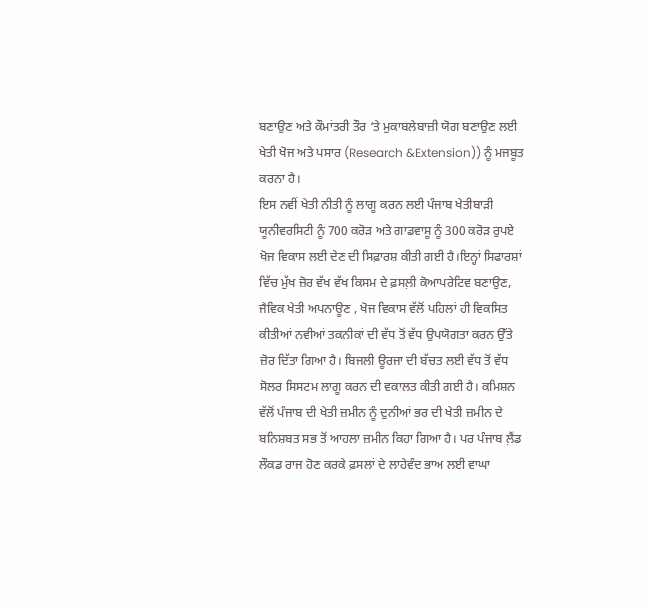ਬਣਾਉਣ ਅਤੇ ਕੌਮਾਂਤਰੀ ਤੌਰ ‘ਤੇ ਮੁਕਾਬਲੇਬਾਜ਼ੀ ਯੋਗ ਬਣਾਉਣ ਲਈ ਖੇਤੀ ਖੋਜ ਅਤੇ ਪਸਾਰ (Research &Extension)) ਨੂੰ ਮਜਬੂਤ ਕਰਨਾ ਹੈ।
ਇਸ ਨਵੀਂ ਖੇਤੀ ਨੀਤੀ ਨੂੰ ਲਾਗੂ ਕਰਨ ਲਈ ਪੰਜਾਬ ਖੇਤੀਬਾੜੀ ਯੂਨੀਵਰਸਿਟੀ ਨੂੰ 700 ਕਰੋੜ ਅਤੇ ਗਾਡਵਾਸੂ ਨੂੰ 300 ਕਰੋੜ ਰੁਪਏ ਖੋਜ ਵਿਕਾਸ ਲਈ ਦੇਣ ਦੀ ਸਿਫ਼ਾਰਸ਼ ਕੀਤੀ ਗਈ ਹੈ।ਇਨ੍ਹਾਂ ਸਿਫਾਰਸ਼ਾਂ ਵਿੱਚ ਮੁੱਖ ਜ਼ੋਰ ਵੱਖ ਵੱਖ ਕਿਸਮ ਦੇ ਫ਼ਸਲ਼ੀ ਕੋਆਪਰੇਟਿਵ ਬਣਾਉਣ, ਜੈਵਿਕ ਖੇਤੀ ਅਪਨਾਊਣ , ਖੋਜ ਵਿਕਾਸ ਵੱਲੋਂ ਪਹਿਲਾਂ ਹੀ ਵਿਕਸਿਤ ਕੀਤੀਆਂ ਨਵੀਆਂ ਤਕਨੀਕਾਂ ਦੀ ਵੱਧ ਤੋਂ ਵੱਧ ਉਪਯੋਗਤਾ ਕਰਨ ਉੱਤੇ ਜ਼ੋਰ ਦਿੱਤਾ ਗਿਆ ਹੈ। ਬਿਜਲੀ ਊਰਜਾ ਦੀ ਬੱਚਤ ਲਈ ਵੱਧ ਤੋਂ ਵੱਧ ਸੋਲਰ ਸਿਸਟਮ ਲਾਗੂ ਕਰਨ ਦੀ ਵਕਾਲਤ ਕੀਤੀ ਗਈ ਹੈ। ਕਮਿਸ਼ਨ ਵੱਲੋਂ ਪੰਜਾਬ ਦੀ ਖੇਤੀ ਜ਼ਮੀਨ ਨੂੰ ਦੁਨੀਆਂ ਭਰ ਦੀ ਖੇਤੀ ਜ਼ਮੀਨ ਦੇ ਬਨਿਸ਼ਬਤ ਸਭ ਤੋਂ ਆਹਲਾ ਜ਼ਮੀਨ ਕਿਹਾ ਗਿਆ ਹੈ। ਪਰ ਪੰਜਾਬ ਲ਼ੈਂਡ ਲੌਕਡ ਰਾਜ ਹੋਣ ਕਰਕੇ ਫ਼ਸਲਾਂ ਦੇ ਲਾਹੇਵੰਦ ਭਾਅ ਲਈ ਵਾਘਾ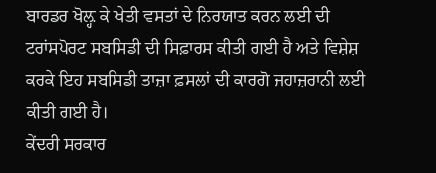ਬਾਰਡਰ ਖੋਲ਼੍ਹ ਕੇ ਖੇਤੀ ਵਸਤਾਂ ਦੇ ਨਿਰਯਾਤ ਕਰਨ ਲਈ ਦੀ ਟਰਾਂਸਪੋਰਟ ਸਬਸਿਡੀ ਦੀ ਸਿਫ਼ਾਰਸ ਕੀਤੀ ਗਈ ਹੈ ਅਤੇ ਵਿਸ਼ੇਸ਼ ਕਰਕੇ ਇਹ ਸਬਸਿਡੀ ਤਾਜ਼ਾ ਫ਼ਸਲਾਂ ਦੀ ਕਾਰਗੋ ਜਹਾਜ਼ਰਾਨੀ ਲਈ ਕੀਤੀ ਗਈ ਹੈ।
ਕੇਂਦਰੀ ਸਰਕਾਰ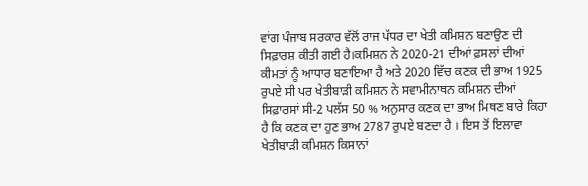ਵਾਂਗ ਪੰਜਾਬ ਸਰਕਾਰ ਵੱਲੋਂ ਰਾਜ ਪੱਧਰ ਦਾ ਖੇਤੀ ਕਮਿਸ਼ਨ ਬਣਾਉਣ ਦੀ ਸਿਫ਼ਾਰਸ਼ ਕੀਤੀ ਗਈ ਹੈ।ਕਮਿਸ਼ਨ ਨੇ 2020-21 ਦੀਆਂ ਫ਼ਸਲਾਂ ਦੀਆਂ ਕੀਮਤਾਂ ਨੂੰ ਆਧਾਰ ਬਣਾਇਆ ਹੈ ਅਤੇ 2020 ਵਿੱਚ ਕਣਕ ਦੀ ਭਾਅ 1925 ਰੁਪਏ ਸੀ ਪਰ ਖੇਤੀਬਾੜੀ ਕਮਿਸ਼ਨ ਨੇ ਸਵਾਮੀਨਾਥਨ ਕਮਿਸ਼ਨ ਦੀਆਂ ਸਿਫ਼ਾਰਸਾਂ ਸੀ-2 ਪਲੱਸ 50 % ਅਨੁਸਾਰ ਕਣਕ ਦਾ ਭਾਅ ਮਿਥਣ ਬਾਰੇ ਕਿਹਾ ਹੈ ਕਿ ਕਣਕ ਦਾ ਹੁਣ ਭਾਅ 2787 ਰੁਪਏ ਬਣਦਾ ਹੈ । ਇਸ ਤੋਂ ਇਲਾਵਾ ਖੇਤੀਬਾੜੀ ਕਮਿਸ਼ਨ ਕਿਸਾਨਾਂ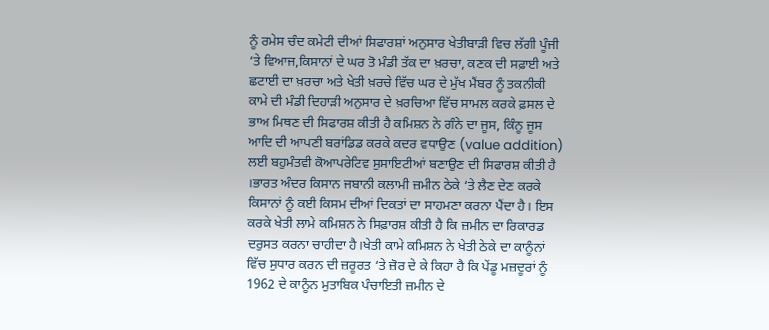ਨੂੰ ਰਮੇਸ ਚੰਦ ਕਮੇਟੀ ਦੀਆਂ ਸਿਫਾਰਸ਼ਾਂ ਅਨੁਸਾਰ ਖੇਤੀਬਾੜੀ ਵਿਚ ਲੱਗੀ ਪੂੰਜੀ ‘ਤੇ ਵਿਆਜ,ਕਿਸਾਨਾਂ ਦੇ ਘਰ ਤੋ ਮੰਡੀ ਤੱਕ ਦਾ ਖ਼ਰਚਾ, ਕਣਕ ਦੀ ਸਫ਼ਾਈ ਅਤੇ ਛਟਾਈ ਦਾ ਖ਼ਰਚਾ ਅਤੇ ਖੇਤੀ ਖ਼ਰਚੇ ਵਿੱਚ ਘਰ ਦੇ ਮੁੱਖ ਮੈਂਬਰ ਨੂੰ ਤਕਨੀਕੀ ਕਾਮੇ ਦੀ ਮੰਡੀ ਦਿਹਾੜੀ ਅਨੁਸਾਰ ਦੇ ਖ਼ਰਚਿਆ ਵਿੱਚ ਸਾਮਲ ਕਰਕੇ ਫ਼ਸਲ ਦੇ ਭਾਅ ਮਿਥਣ ਦੀ ਸਿਫਾਰਸ਼ ਕੀਤੀ ਹੈ ਕਮਿਸ਼ਨ ਨੇ ਗੰਨੇ ਦਾ ਜੂਸ, ਕਿੰਨੂ ਜੂਸ ਆਦਿ ਦੀ ਆਪਣੀ ਬਰਾਂਡਿਡ ਕਰਕੇ ਕਦਰ ਵਧਾਉਣ (value addition) ਲਈ ਬਹੁਮੰਤਵੀ ਕੋਆਪਰੇਟਿਵ ਸੁਸਾਇਟੀਆਂ ਬਣਾਉਣ ਦੀ ਸਿਫਾਰਸ਼ ਕੀਤੀ ਹੈ ।ਭਾਰਤ ਅੰਦਰ ਕਿਸਾਨ ਜਬਾਨੀ ਕਲਾਮੀ ਜ਼ਮੀਨ ਠੇਕੇ ‘ਤੇ ਲੈਣ ਦੇਣ ਕਰਕੇ ਕਿਸਾਨਾਂ ਨੂੰ ਕਈ ਕਿਸਮ ਦੀਆਂ ਦਿਕਤਾਂ ਦਾ ਸਾਹਮਣਾ ਕਰਨਾ ਪੈਂਦਾ ਹੈ। ਇਸ ਕਰਕੇ ਖੇਤੀ ਲਾਮੇ ਕਮਿਸ਼ਨ ਨੇ ਸਿਫ਼ਾਰਸ਼ ਕੀਤੀ ਹੈ ਕਿ ਜ਼ਮੀਨ ਦਾ ਰਿਕਾਰਡ ਦਰੁਸਤ ਕਰਨਾ ਚਾਹੀਦਾ ਹੈ।ਖੇਤੀ ਕਾਮੇ ਕਮਿਸ਼ਨ ਨੇ ਖੇਤੀ ਠੇਕੇ ਦਾ ਕਾਨੂੰਨਾਂ ਵਿੱਚ ਸੁਧਾਰ ਕਰਨ ਦੀ ਜ਼ਰੂਰਤ ‘ਤੇ ਜ਼ੋਰ ਦੇ ਕੇ ਕਿਹਾ ਹੈ ਕਿ ਪੇਂਡੂ ਮਜ਼ਦੂਰਾਂ ਨੂੰ 1962 ਦੇ ਕਾਨੂੰਨ ਮੁਤਾਬਿਕ ਪੰਚਾਇਤੀ ਜ਼ਮੀਨ ਦੇ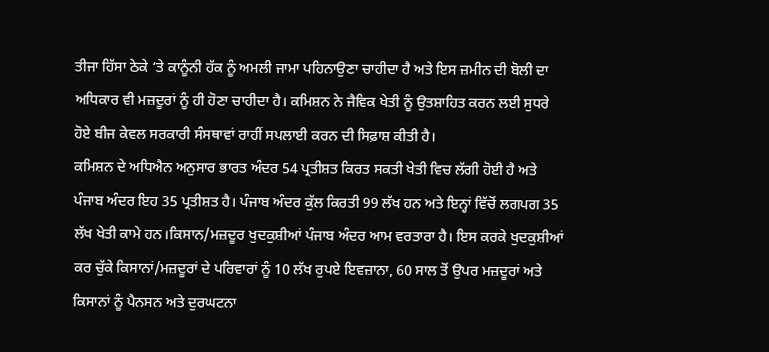ਤੀਜਾ ਹਿੱਸਾ ਠੇਕੇ ‘ਤੇ ਕਾਨੂੰਨੀ ਹੱਕ ਨੂੰ ਅਮਲੀ ਜਾਮਾ ਪਹਿਨਾਉਣਾ ਚਾਹੀਦਾ ਹੈ ਅਤੇ ਇਸ ਜ਼ਮੀਨ ਦੀ ਬੋਲੀ ਦਾ ਅਧਿਕਾਰ ਵੀ ਮਜ਼ਦੂਰਾਂ ਨੂੰ ਹੀ ਹੋਣਾ ਚਾਹੀਦਾ ਹੈ। ਕਮਿਸ਼ਨ ਨੇ ਜੈਵਿਕ ਖੇਤੀ ਨੂੰ ਉਤਸ਼ਾਹਿਤ ਕਰਨ ਲਈ ਸੁਧਰੇ ਹੋਏ ਬੀਜ ਕੇਵਲ ਸਰਕਾਰੀ ਸੰਸਥਾਵਾਂ ਰਾਹੀਂ ਸਪਲਾਈ ਕਰਨ ਦੀ ਸਿਫ਼ਾਸ਼ ਕੀਤੀ ਹੈ।
ਕਮਿਸ਼ਨ ਦੇ ਅਧਿਐਨ ਅਨੁਸਾਰ ਭਾਰਤ ਅੰਦਰ 54 ਪ੍ਰਤੀਸ਼ਤ ਕਿਰਤ ਸਕਤੀ ਖੇਤੀ ਵਿਚ ਲੱਗੀ ਹੋਈ ਹੈ ਅਤੇ ਪੰਜਾਬ ਅੰਦਰ ਇਹ 35 ਪ੍ਰਤੀਸ਼ਤ ਹੈ। ਪੰਜਾਬ ਅੰਦਰ ਕੁੱਲ ਕਿਰਤੀ 99 ਲੱਖ ਹਨ ਅਤੇ ਇਨ੍ਹਾਂ ਵਿੱਚੋਂ ਲਗਪਗ 35 ਲੱਖ ਖੇਤੀ ਕਾਮੇ ਹਨ।ਕਿਸਾਨ/ਮਜ਼ਦੂਰ ਖੁਦਕੁਸ਼ੀਆਂ ਪੰਜਾਬ ਅੰਦਰ ਆਮ ਵਰਤਾਰਾ ਹੈ। ਇਸ ਕਰਕੇ ਖੁਦਕੁਸ਼ੀਆਂ ਕਰ ਚੁੱਕੇ ਕਿਸਾਨਾਂ/ਮਜ਼ਦੂਰਾਂ ਦੇ ਪਰਿਵਾਰਾਂ ਨੂੰ 10 ਲੱਖ ਰੁਪਏ ਇਵਜ਼ਾਨਾ, 60 ਸਾਲ ਤੋਂ ਉਪਰ ਮਜ਼ਦੂਰਾਂ ਅਤੇ ਕਿਸਾਨਾਂ ਨੂੰ ਪੈਨਸਨ ਅਤੇ ਦੁਰਘਟਨਾ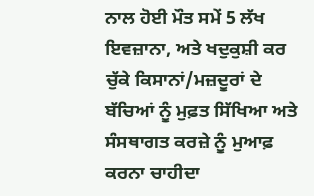ਨਾਲ ਹੋਈ ਮੌਤ ਸਮੇਂ 5 ਲੱਖ ਇਵਜ਼ਾਨਾ, ਅਤੇ ਖਦੁਕੁਸ਼ੀ ਕਰ ਚੁੱਕੇ ਕਿਸਾਨਾਂ/ਮਜ਼ਦੂਰਾਂ ਦੇ ਬੱਚਿਆਂ ਨੂੰ ਮੁਫ਼ਤ ਸਿੱਖਿਆ ਅਤੇ ਸੰਸਥਾਗਤ ਕਰਜ਼ੇ ਨੂੰ ਮੁਆਫ਼ ਕਰਨਾ ਚਾਹੀਦਾ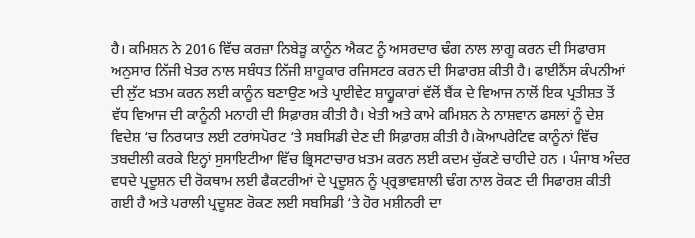ਹੈ। ਕਮਿਸ਼ਨ ਨੇ 2016 ਵਿੱਚ ਕਰਜ਼ਾ ਨਿਬੇੜੂ ਕਾਨੂੰਨ ਐਕਟ ਨੂੰ ਅਸਰਦਾਰ ਢੰਗ ਨਾਲ ਲਾਗੂ ਕਰਨ ਦੀ ਸਿਫਾਰਸ ਅਨੁਸਾਰ ਨਿੱਜੀ ਖੇਤਰ ਨਾਲ ਸਬੰਧਤ ਨਿੱਜੀ ਸ਼ਾਹੂਕਾਰ ਰਜਿਸਟਰ ਕਰਨ ਦੀ ਸਿਫਾਰਸ਼ ਕੀਤੀ ਹੈ। ਫਾਈਨੈਂਸ ਕੰਪਨੀਆਂ ਦੀ ਲੁੱਟ ਖ਼ਤਮ ਕਰਨ ਲਈ ਕਾਨੂੰਨ ਬਣਾਉਣ ਅਤੇ ਪ੍ਰਾਈਵੇਟ ਸ਼ਾਹ੍ਹੂਕਾਰਾਂ ਵੱਲੋਂ ਬੈਂਕ ਦੇ ਵਿਆਜ ਨਾਲੋਂ ਇਕ ਪ੍ਰਤੀਸ਼ਤ ਤੋਂ ਵੱਧ ਵਿਆਜ ਦੀ ਕਾਨੂੰਨੀ ਮਨਾਹੀ ਦੀ ਸਿਫ਼ਾਰਸ਼ ਕੀਤੀ ਹੈ। ਖੇਤੀ ਅਤੇ ਕਾਮੇ ਕਮਿਸ਼ਨ ਨੇ ਨਾਸ਼ਵਾਨ ਫਸਲਾਂ ਨੂੰ ਦੇਸ਼ ਵਿਦੇਸ਼ ‘ਚ ਨਿਰਯਾਤ ਲਈ ਟਰਾਂਸਪੋਰਟ ‘ਤੇ ਸਬਸਿਡੀ ਦੇਣ ਦੀ ਸਿਫ਼ਾਰਸ਼ ਕੀਤੀ ਹੈ।ਕੋਆਪਰੇਟਿਵ ਕਾਨੂੰਨਾਂ ਵਿੱਚ ਤਬਦੀਲੀ ਕਰਕੇ ਇਨ੍ਹਾਂ ਸੁਸਾਇਟੀਆ ਵਿੱਚ ਭ੍ਰਿਸਟਾਚਾਰ ਖ਼ਤਮ ਕਰਨ ਲਈ ਕਦਮ ਚੁੱਕਣੇ ਚਾਹੀਦੇ ਹਨ । ਪੰਜਾਬ ਅੰਦਰ ਵਧਦੇ ਪ੍ਰਦੂਸ਼ਨ ਦੀ ਰੋਕਥਾਮ ਲਈ ਫੈਕਟਰੀਆਂ ਦੇ ਪ੍ਰਦੂਸ਼ਨ ਨੂੰ ਪ੍ਰ੍ਰਭਾਵਸ਼ਾਲੀ ਢੰਗ ਨਾਲ ਰੋਕਣ ਦੀ ਸਿਫਾਰਸ਼ ਕੀਤੀ ਗਈ ਹੈ ਅਤੇ ਪਰਾਲੀ ਪ੍ਰਦੂਸ਼ਣ ਰੋਕਣ ਲਈ ਸਬਸਿਡੀ ‘ਤੇ ਹੋਰ ਮਸ਼ੀਨਰੀ ਦਾ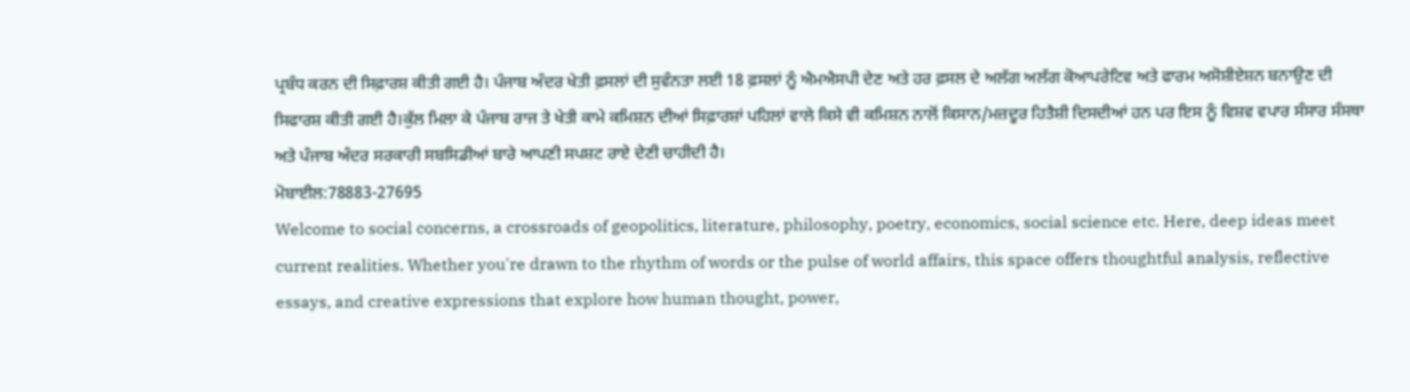ਪ੍ਰਬੰਧ ਕਰਨ ਦੀ ਸਿਫ਼ਾਰਸ਼ ਕੀਤੀ ਗਈ ਹੈ। ਪੰਜਾਬ ਅੰਦਰ ਖੇਤੀ ਫ਼ਸਲਾਂ ਦੀ ਸੁਵੰਨਤਾ ਲਈ 18 ਫ਼ਸਲਾਂ ਨੂੰ ਐਮਐਸਪੀ ਦੇਣ ਅਤੇ ਹਰ ਫ਼ਸਲ ਦੇ ਅਲੱਗ ਅਲੱਗ ਕੋਆਪਰੇਟਿਵ ਅਤੇ ਫਾਰਮ ਅਸੋਸ਼ੀਏਸ਼ਨ ਬਨਾਉਣ ਦੀ ਸਿਫਾਰਸ਼ ਕੀਤੀ ਗਈ ਹੈ।ਕੁੱਲ ਮਿਲਾ ਕੇ ਪੰਜਾਬ ਰਾਜ ਤੇ ਖੇਤੀ ਕਾਮੇ ਕਮਿਸ਼ਨ ਦੀਆਂ ਸਿਫ਼ਾਰਸ਼ਾਂ ਪਹਿਲਾਂ ਵਾਲੇ ਕਿਸੇ ਵੀ ਕਮਿਸ਼ਨ ਨਾਲੋਂ ਕਿਸਾਨ/ਮਜ਼ਦੂਰ ਹਿਤੈਸ਼ੀ ਦਿਸਦੀਆਂ ਹਨ ਪਰ ਇਸ ਨੂੰ ਵਿਸ਼ਵ ਵਪਾਰ ਸੰਸਾਰ ਸੰਸਥਾ ਅਤੇ ਪੰਜਾਬ ਅੰਦਰ ਸਰਕਾਰੀ ਸਬਸਿਡੀਆਂ ਬਾਰੇ ਆਪਣੀ ਸਪਸ਼ਟ ਰਾਏ ਦੇਣੀ ਚਾਹੀਦੀ ਹੈ।
ਮੋਬਾਈਲ:78883-27695
Welcome to social concerns, a crossroads of geopolitics, literature, philosophy, poetry, economics, social science etc. Here, deep ideas meet current realities. Whether you're drawn to the rhythm of words or the pulse of world affairs, this space offers thoughtful analysis, reflective essays, and creative expressions that explore how human thought, power,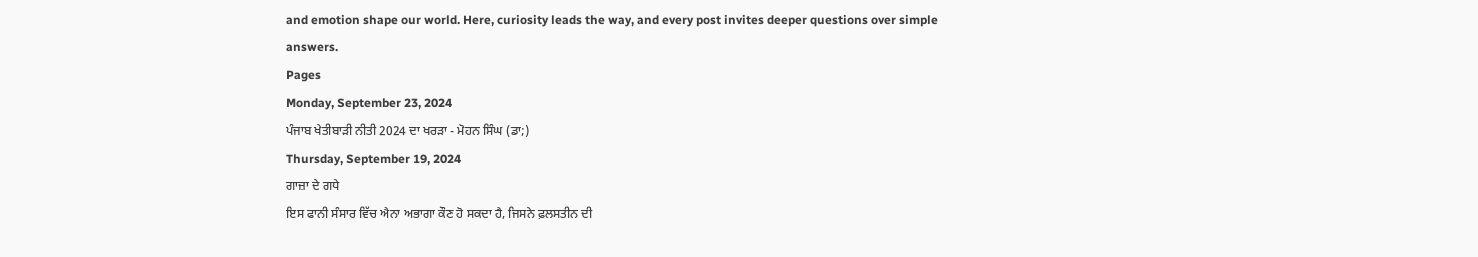and emotion shape our world. Here, curiosity leads the way, and every post invites deeper questions over simple answers.
Pages
Monday, September 23, 2024
ਪੰਜਾਬ ਖੇਤੀਬਾੜੀ ਨੀਤੀ 2024 ਦਾ ਖਰੜਾ - ਮੋਹਨ ਸਿੰਘ (ਡਾ;)
Thursday, September 19, 2024
ਗਾਜ਼ਾ ਦੇ ਗਧੇ
ਇਸ ਫਾਨੀ ਸੰਸਾਰ ਵਿੱਚ ਐਨਾ ਅਭਾਗਾ ਕੌਣ ਹੋ ਸਕਦਾ ਹੈ, ਜਿਸਨੇ ਫ਼ਲਸਤੀਨ ਦੀ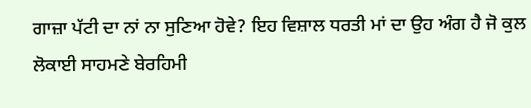ਗਾਜ਼ਾ ਪੱਟੀ ਦਾ ਨਾਂ ਨਾ ਸੁਣਿਆ ਹੋਵੇ? ਇਹ ਵਿਸ਼ਾਲ ਧਰਤੀ ਮਾਂ ਦਾ ਉਹ ਅੰਗ ਹੈ ਜੋ ਕੁਲ ਲੋਕਾਈ ਸਾਹਮਣੇ ਬੇਰਹਿਮੀ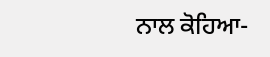ਨਾਲ ਕੋਹਿਆ-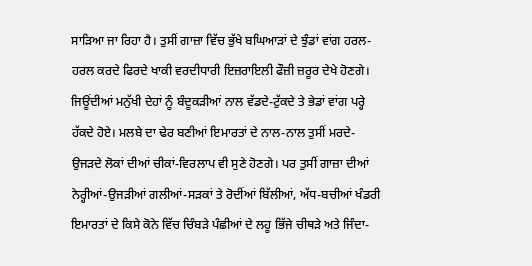ਸਾੜਿਆ ਜਾ ਰਿਹਾ ਹੈ। ਤੁਸੀਂ ਗਾਜ਼ਾ ਵਿੱਚ ਭੁੱਖੇ ਬਘਿਆੜਾਂ ਦੇ ਝੁੰਡਾਂ ਵਾਂਗ ਹਰਲ-ਹਰਲ ਕਰਦੇ ਫਿਰਦੇ ਖਾਕੀ ਵਰਦੀਧਾਰੀ ਇਜ਼ਰਾਇਲੀ ਫੌਜ਼ੀ ਜ਼ਰੂਰ ਦੇਖੇ ਹੋਣਗੇ। ਜਿਊਂਦੀਆਂ ਮਨੁੱਖੀ ਦੇਹਾਂ ਨੂੰ ਬੰਦੂਕੜੀਆਂ ਨਾਲ ਵੱਡਦੇ-ਟੁੱਕਦੇ ਤੇ ਭੇਡਾਂ ਵਾਂਗ ਪਰ੍ਹੇ ਹੱਕਦੇ ਹੋਏ। ਮਲਬੇ ਦਾ ਢੇਰ ਬਣੀਆਂ ਇਮਾਰਤਾਂ ਦੇ ਨਾਲ-ਨਾਲ ਤੁਸੀਂ ਮਰਦੇ-ਉਜੜਦੇ ਲੋਕਾਂ ਦੀਆਂ ਚੀਕਾਂ-ਵਿਰਲਾਪ ਵੀ ਸੁਣੇ ਹੋਣਗੇ। ਪਰ ਤੁਸੀਂ ਗਾਜ਼ਾ ਦੀਆਂ ਨੇਰ੍ਹੀਆਂ-ਉਜੜੀਆਂ ਗਲੀਆਂ-ਸੜਕਾਂ ਤੇ ਰੋਦੀਂਆਂ ਬਿੱਲੀਆਂ, ਅੱਧ-ਬਚੀਆਂ ਖੰਡਰੀ ਇਮਾਰਤਾਂ ਦੇ ਕਿਸੇ ਕੋਨੇ ਵਿੱਚ ਚਿੰਬੜੇ ਪੰਛੀਆਂ ਦੇ ਲਹੂ ਭਿੱਜੇ ਚੀਥੜੇ ਅਤੇ ਜਿੰਦਾ-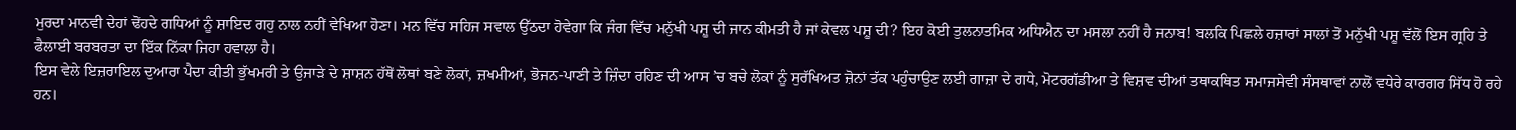ਮੁਰਦਾ ਮਾਨਵੀ ਦੇਹਾਂ ਢੋਂਹਦੇ ਗਧਿਆਂ ਨੂੰ ਸ਼ਾਇਦ ਗਹੁ ਨਾਲ ਨਹੀਂ ਵੇਖਿਆ ਹੋਣਾ। ਮਨ ਵਿੱਚ ਸਹਿਜ ਸਵਾਲ ਉੱਠਦਾ ਹੋਵੇਗਾ ਕਿ ਜੰਗ ਵਿੱਚ ਮਨੁੱਖੀ ਪਸ਼ੂ ਦੀ ਜਾਨ ਕੀਮਤੀ ਹੈ ਜਾਂ ਕੇਵਲ ਪਸ਼ੂ ਦੀ? ਇਹ ਕੋਈ ਤੁਲਨਾਤਮਿਕ ਅਧਿਐਨ ਦਾ ਮਸਲਾ ਨਹੀਂ ਹੈ ਜਨਾਬ! ਬਲਕਿ ਪਿਛਲੇ ਹਜ਼ਾਰਾਂ ਸਾਲਾਂ ਤੋਂ ਮਨੁੱਖੀ ਪਸ਼ੂ ਵੱਲੋਂ ਇਸ ਗ੍ਰਹਿ ਤੇ ਫੈਲਾਈ ਬਰਬਰਤਾ ਦਾ ਇੱਕ ਨਿੱਕਾ ਜਿਹਾ ਹਵਾਲਾ ਹੈ।
ਇਸ ਵੇਲੇ ਇਜ਼ਰਾਇਲ ਦੁਆਰਾ ਪੈਦਾ ਕੀਤੀ ਭੁੱਖਮਰੀ ਤੇ ਉਜਾੜੇ ਦੇ ਸ਼ਾਸ਼ਨ ਹੱਥੋਂ ਲੋਥਾਂ ਬਣੇ ਲੋਕਾਂ, ਜ਼ਖਮੀਆਂ, ਭੋਜਨ-ਪਾਣੀ ਤੇ ਜ਼ਿੰਦਾ ਰਹਿਣ ਦੀ ਆਸ ’ਚ ਬਚੇ ਲੋਕਾਂ ਨੂੰ ਸੁਰੱਖਿਅਤ ਜ਼ੋਨਾਂ ਤੱਕ ਪਹੁੰਚਾਉਣ ਲਈ ਗਾਜ਼ਾ ਦੇ ਗਧੇ, ਮੋਟਰਗੱਡੀਆ ਤੇ ਵਿਸ਼ਵ ਦੀਆਂ ਤਥਾਕਥਿਤ ਸਮਾਜਸੇਵੀ ਸੰਸਥਾਵਾਂ ਨਾਲੋਂ ਵਧੇਰੇ ਕਾਰਗਰ ਸਿੱਧ ਹੋ ਰਹੇ ਹਨ।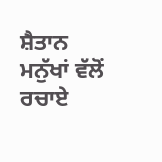ਸ਼ੈਤਾਨ ਮਨੁੱਖਾਂ ਵੱਲੋਂ ਰਚਾਏ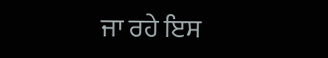ਜਾ ਰਹੇ ਇਸ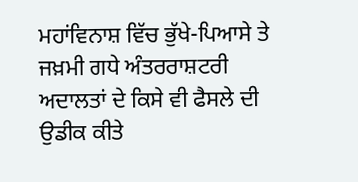ਮਹਾਂਵਿਨਾਸ਼ ਵਿੱਚ ਭੁੱਖੇ-ਪਿਆਸੇ ਤੇ ਜਖ਼ਮੀ ਗਧੇ ਅੰਤਰਰਾਸ਼ਟਰੀ ਅਦਾਲਤਾਂ ਦੇ ਕਿਸੇ ਵੀ ਫੈਸਲੇ ਦੀ ਉਡੀਕ ਕੀਤੇ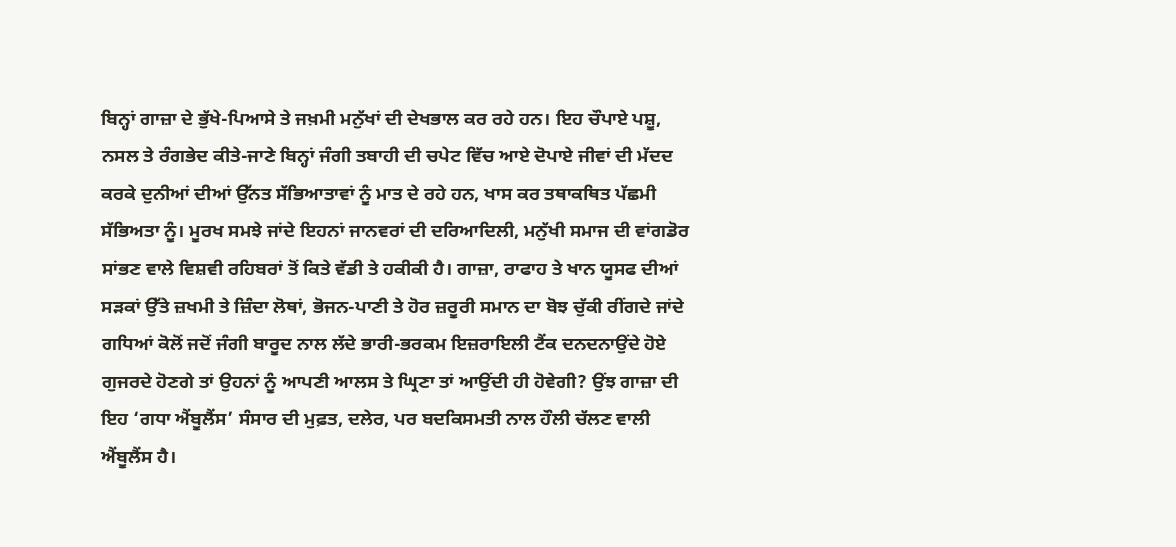ਬਿਨ੍ਹਾਂ ਗਾਜ਼ਾ ਦੇ ਭੁੱਖੇ-ਪਿਆਸੇ ਤੇ ਜਖ਼ਮੀ ਮਨੁੱਖਾਂ ਦੀ ਦੇਖਭਾਲ ਕਰ ਰਹੇ ਹਨ। ਇਹ ਚੌਪਾਏ ਪਸ਼ੂ, ਨਸਲ ਤੇ ਰੰਗਭੇਦ ਕੀਤੇ-ਜਾਣੇ ਬਿਨ੍ਹਾਂ ਜੰਗੀ ਤਬਾਹੀ ਦੀ ਚਪੇਟ ਵਿੱਚ ਆਏ ਦੋਪਾਏ ਜੀਵਾਂ ਦੀ ਮੱਦਦ ਕਰਕੇ ਦੁਨੀਆਂ ਦੀਆਂ ਉੱਨਤ ਸੱਭਿਆਤਾਵਾਂ ਨੂੰ ਮਾਤ ਦੇ ਰਹੇ ਹਨ, ਖਾਸ ਕਰ ਤਥਾਕਥਿਤ ਪੱਛਮੀ ਸੱਭਿਅਤਾ ਨੂੰ। ਮੂਰਖ ਸਮਝੇ ਜਾਂਦੇ ਇਹਨਾਂ ਜਾਨਵਰਾਂ ਦੀ ਦਰਿਆਦਿਲੀ, ਮਨੁੱਖੀ ਸਮਾਜ ਦੀ ਵਾਂਗਡੋਰ ਸਾਂਭਣ ਵਾਲੇ ਵਿਸ਼ਵੀ ਰਹਿਬਰਾਂ ਤੋਂ ਕਿਤੇ ਵੱਡੀ ਤੇ ਹਕੀਕੀ ਹੈ। ਗਾਜ਼ਾ, ਰਾਫਾਹ ਤੇ ਖਾਨ ਯੂਸਫ ਦੀਆਂ ਸੜਕਾਂ ਉੱਤੇ ਜ਼ਖਮੀ ਤੇ ਜ਼ਿੰਦਾ ਲੋਥਾਂ, ਭੋਜਨ-ਪਾਣੀ ਤੇ ਹੋਰ ਜ਼ਰੂਰੀ ਸਮਾਨ ਦਾ ਬੋਝ ਚੁੱਕੀ ਰੀਂਗਦੇ ਜਾਂਦੇ ਗਧਿਆਂ ਕੋਲੋਂ ਜਦੋਂ ਜੰਗੀ ਬਾਰੂਦ ਨਾਲ ਲੱਦੇ ਭਾਰੀ-ਭਰਕਮ ਇਜ਼ਰਾਇਲੀ ਟੈਂਕ ਦਨਦਨਾਉਂਦੇ ਹੋਏ ਗੁਜਰਦੇ ਹੋਣਗੇ ਤਾਂ ਉਹਨਾਂ ਨੂੰ ਆਪਣੀ ਆਲਸ ਤੇ ਘ੍ਰਿਣਾ ਤਾਂ ਆਉਂਦੀ ਹੀ ਹੋਵੇਗੀ? ਉਂਝ ਗਾਜ਼ਾ ਦੀ ਇਹ ‘ਗਧਾ ਐਂਬੂਲੈਂਸ’ ਸੰਸਾਰ ਦੀ ਮੁਫ਼ਤ, ਦਲੇਰ, ਪਰ ਬਦਕਿਸਮਤੀ ਨਾਲ ਹੌਲੀ ਚੱਲਣ ਵਾਲੀ ਐਂਬੂਲੈਂਸ ਹੈ।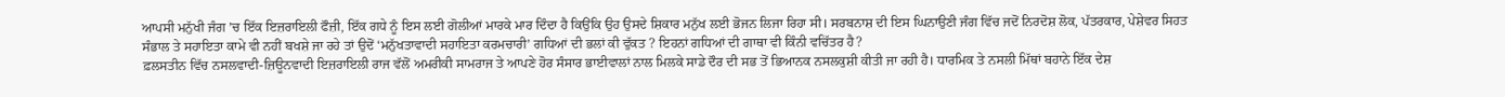ਆਪਸੀ ਮਨੁੱਖੀ ਜੰਗ ’ਚ ਇੱਕ ਇਜ਼ਰਾਇਲੀ ਫੌਜ਼ੀ, ਇੱਕ ਗਧੇ ਨੂੰ ਇਸ ਲਈ ਗੋਲੀਆਂ ਮਾਰਕੇ ਮਾਰ ਦਿੰਦਾ ਹੈ ਕਿਉਂਕਿ ਉਹ ਉਸਦੇ ਸ਼ਿਕਾਰ ਮਨੁੱਖ ਲਈ ਭੋਜਨ ਲਿਜਾ ਰਿਹਾ ਸੀ। ਸਰਬਨਾਸ਼ ਦੀ ਇਸ ਘਿਨਾਉਣੀ ਜੰਗ ਵਿੱਚ ਜਦੋਂ ਨਿਰਦੋਸ਼ ਲੋਕ, ਪੱਤਰਕਾਰ, ਪੇਸ਼ੇਵਰ ਸਿਹਤ ਸੰਭਾਲ ਤੇ ਸਹਾਇਤਾ ਕਾਮੇ ਵੀ ਨਹੀਂ ਬਖਸ਼ੇ ਜਾ ਰਹੇ ਤਾਂ ਉਦੋਂ ‘ਮਨੁੱਖਤਾਵਾਦੀ ਸਹਾਇਤਾ ਕਰਮਚਾਰੀ’ ਗਧਿਆਂ ਦੀ ਭਲਾਂ ਕੀ ਵੁੱਕਤ ? ਇਹਨਾਂ ਗਧਿਆਂ ਦੀ ਗਾਥਾ ਵੀ ਕਿੰਨੀ ਵਚਿੱਤਰ ਹੈ?
ਫ਼ਲਸਤੀਨ ਵਿੱਚ ਨਸਲਵਾਦੀ-ਜ਼ਿਊਨਵਾਦੀ ਇਜ਼ਰਾਇਲੀ ਰਾਜ ਵੱਲੋਂ ਅਮਰੀਕੀ ਸਾਮਰਾਜ ਤੇ ਆਪਣੇ ਹੋਰ ਸੰਸਾਰ ਭਾਈਵਾਲਾਂ ਨਾਲ ਮਿਲਕੇ ਸਾਡੇ ਦੌਰ ਦੀ ਸਭ ਤੋਂ ਭਿਆਨਕ ਨਸਲਕੁਸ਼ੀ ਕੀਤੀ ਜਾ ਰਹੀ ਹੈ। ਧਾਰਮਿਕ ਤੇ ਨਸਲੀ ਮਿੱਥਾਂ ਬਹਾਨੇ ਇੱਕ ਦੇਸ਼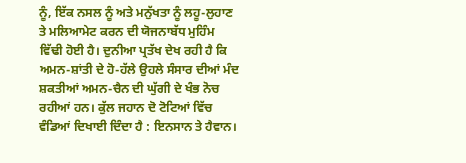ਨੂੰ, ਇੱਕ ਨਸਲ ਨੂੰ ਅਤੇ ਮਨੁੱਖਤਾ ਨੂੰ ਲਹੂ-ਲੁਹਾਣ ਤੇ ਮਲਿਆਮੇਟ ਕਰਨ ਦੀ ਯੋਜਨਾਬੱਧ ਮੁਹਿੰਮ ਵਿੱਢੀ ਹੋਈ ਹੈ। ਦੁਨੀਆ ਪ੍ਰਤੱਖ ਦੇਖ ਰਹੀ ਹੈ ਕਿ ਅਮਨ-ਸ਼ਾਂਤੀ ਦੇ ਹੋ-ਹੱਲੇ ਉਹਲੇ ਸੰਸਾਰ ਦੀਆਂ ਮੰਦ ਸ਼ਕਤੀਆਂ ਅਮਨ-ਚੈਨ ਦੀ ਘੁੱਗੀ ਦੇ ਖੰਭ ਨੋਚ ਰਹੀਆਂ ਹਨ। ਕੁੱਲ ਜਹਾਨ ਦੋ ਟੋਟਿਆਂ ਵਿੱਚ ਵੰਡਿਆਂ ਦਿਖਾਈ ਦਿੰਦਾ ਹੈ : ਇਨਸਾਨ ਤੇ ਹੈਵਾਨ।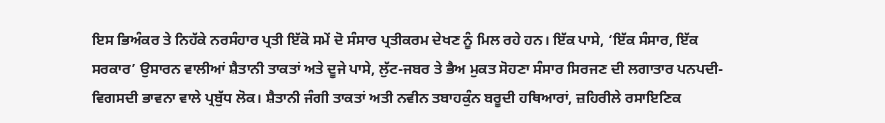ਇਸ ਭਿਅੰਕਰ ਤੇ ਨਿਹੱਕੇ ਨਰਸੰਹਾਰ ਪ੍ਰਤੀ ਇੱਕੋ ਸਮੇਂ ਦੋ ਸੰਸਾਰ ਪ੍ਰਤੀਕਰਮ ਦੇਖਣ ਨੂੰ ਮਿਲ ਰਹੇ ਹਨ। ਇੱਕ ਪਾਸੇ, ‘ਇੱਕ ਸੰਸਾਰ, ਇੱਕ ਸਰਕਾਰ’ ਉਸਾਰਨ ਵਾਲੀਆਂ ਸ਼ੈਤਾਨੀ ਤਾਕਤਾਂ ਅਤੇ ਦੂਜੇ ਪਾਸੇ, ਲੁੱਟ-ਜਬਰ ਤੇ ਭੈਅ ਮੁਕਤ ਸੋਹਣਾ ਸੰਸਾਰ ਸਿਰਜਣ ਦੀ ਲਗਾਤਾਰ ਪਨਪਦੀ-ਵਿਗਸਦੀ ਭਾਵਨਾ ਵਾਲੇ ਪ੍ਰਬੁੱਧ ਲੋਕ। ਸ਼ੈਤਾਨੀ ਜੰਗੀ ਤਾਕਤਾਂ ਅਤੀ ਨਵੀਨ ਤਬਾਹਕੁੰਨ ਬਰੂਦੀ ਹਥਿਆਰਾਂ, ਜ਼ਹਿਰੀਲੇ ਰਸਾਇਣਿਕ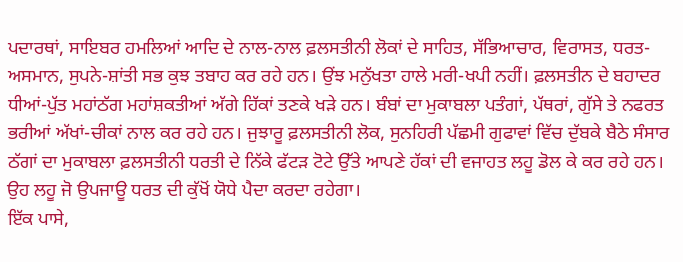ਪਦਾਰਥਾਂ, ਸਾਇਬਰ ਹਮਲਿਆਂ ਆਦਿ ਦੇ ਨਾਲ-ਨਾਲ ਫ਼ਲਸਤੀਨੀ ਲੋਕਾਂ ਦੇ ਸਾਹਿਤ, ਸੱਭਿਆਚਾਰ, ਵਿਰਾਸਤ, ਧਰਤ-ਅਸਮਾਨ, ਸੁਪਨੇ-ਸ਼ਾਂਤੀ ਸਭ ਕੁਝ ਤਬਾਹ ਕਰ ਰਹੇ ਹਨ। ਉਂਝ ਮਨੁੱਖਤਾ ਹਾਲੇ ਮਰੀ-ਖਪੀ ਨਹੀਂ। ਫ਼ਲਸਤੀਨ ਦੇ ਬਹਾਦਰ ਧੀਆਂ-ਪੁੱਤ ਮਹਾਂਠੱਗ ਮਹਾਂਸ਼ਕਤੀਆਂ ਅੱਗੇ ਹਿੱਕਾਂ ਤਣਕੇ ਖੜੇ ਹਨ। ਬੰਬਾਂ ਦਾ ਮੁਕਾਬਲਾ ਪਤੰਗਾਂ, ਪੱਥਰਾਂ, ਗੁੱਸੇ ਤੇ ਨਫਰਤ ਭਰੀਆਂ ਅੱਖਾਂ-ਚੀਕਾਂ ਨਾਲ ਕਰ ਰਹੇ ਹਨ। ਜੁਝਾਰੂ ਫ਼ਲਸਤੀਨੀ ਲੋਕ, ਸੁਨਹਿਰੀ ਪੱਛਮੀ ਗੁਫਾਵਾਂ ਵਿੱਚ ਦੁੱਬਕੇ ਬੈਠੇ ਸੰਸਾਰ ਠੱਗਾਂ ਦਾ ਮੁਕਾਬਲਾ ਫ਼ਲਸਤੀਨੀ ਧਰਤੀ ਦੇ ਨਿੱਕੇ ਫੱਟੜ ਟੋਟੇ ਉੱਤੇ ਆਪਣੇ ਹੱਕਾਂ ਦੀ ਵਜਾਹਤ ਲਹੂ ਡੋਲ ਕੇ ਕਰ ਰਹੇ ਹਨ। ਉਹ ਲਹੂ ਜੋ ਉਪਜਾਊ ਧਰਤ ਦੀ ਕੁੱਖੋਂ ਯੋਧੇ ਪੈਦਾ ਕਰਦਾ ਰਹੇਗਾ।
ਇੱਕ ਪਾਸੇ,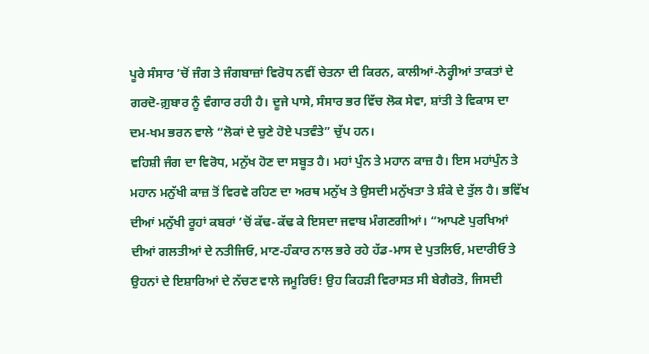ਪੂਰੇ ਸੰਸਾਰ ’ਚੋਂ ਜੰਗ ਤੇ ਜੰਗਬਾਜ਼ਾਂ ਵਿਰੋਧ ਨਵੀਂ ਚੇਤਨਾ ਦੀ ਕਿਰਨ, ਕਾਲੀਆਂ-ਨੇਰ੍ਹੀਆਂ ਤਾਕਤਾਂ ਦੇ ਗਰਦੋ-ਗ਼ੁਬਾਰ ਨੂੰ ਵੰਗਾਰ ਰਹੀ ਹੈ। ਦੂਜੇ ਪਾਸੇ, ਸੰਸਾਰ ਭਰ ਵਿੱਚ ਲੋਕ ਸੇਵਾ, ਸ਼ਾਂਤੀ ਤੇ ਵਿਕਾਸ ਦਾ ਦਮ-ਖਮ ਭਰਨ ਵਾਲੇ “ਲੋਕਾਂ ਦੇ ਚੁਣੇ ਹੋਏ ਪਤਵੰਤੇ” ਚੁੱਪ ਹਨ।
ਵਹਿਸ਼ੀ ਜੰਗ ਦਾ ਵਿਰੋਧ, ਮਨੁੱਖ ਹੋਣ ਦਾ ਸਬੂਤ ਹੈ। ਮਹਾਂ ਪੁੰਨ ਤੇ ਮਹਾਨ ਕਾਜ਼ ਹੈ। ਇਸ ਮਹਾਂਪੁੰਨ ਤੇ ਮਹਾਨ ਮਨੁੱਖੀ ਕਾਜ਼ ਤੋਂ ਵਿਰਵੇ ਰਹਿਣ ਦਾ ਅਰਥ ਮਨੁੱਖ ਤੇ ਉਸਦੀ ਮਨੁੱਖਤਾ ਤੇ ਸ਼ੰਕੇ ਦੇ ਤੁੱਲ ਹੈ। ਭਵਿੱਖ ਦੀਆਂ ਮਨੁੱਖੀ ਰੂਹਾਂ ਕਬਰਾਂ ’ਚੋਂ ਕੱਢ-ਕੱਢ ਕੇ ਇਸਦਾ ਜਵਾਬ ਮੰਗਣਗੀਆਂ। “ਆਪਣੇ ਪੁਰਖਿਆਂ ਦੀਆਂ ਗਲਤੀਆਂ ਦੇ ਨਤੀਜਿਓ, ਮਾਣ-ਹੰਕਾਰ ਨਾਲ ਭਰੇ ਰਹੇ ਹੱਡ-ਮਾਸ ਦੇ ਪੁਤਲਿਓ, ਮਦਾਰੀਓ ਤੇ ਉਹਨਾਂ ਦੇ ਇਸ਼ਾਰਿਆਂ ਦੇ ਨੱਚਣ ਵਾਲੇ ਜਮੂਰਿਓ! ਉਹ ਕਿਹੜੀ ਵਿਰਾਸਤ ਸੀ ਬੇਗੈਰਤੋ, ਜਿਸਦੀ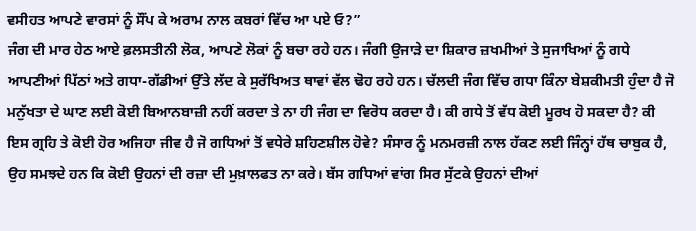ਵਸੀਹਤ ਆਪਣੇ ਵਾਰਸਾਂ ਨੂੰ ਸੌਂਪ ਕੇ ਅਰਾਮ ਨਾਲ ਕਬਰਾਂ ਵਿੱਚ ਆ ਪਏ ਓ?”
ਜੰਗ ਦੀ ਮਾਰ ਹੇਠ ਆਏ ਫ਼ਲਸਤੀਨੀ ਲੋਕ, ਆਪਣੇ ਲੋਕਾਂ ਨੂੰ ਬਚਾ ਰਹੇ ਹਨ। ਜੰਗੀ ਉਜਾੜੇ ਦਾ ਸ਼ਿਕਾਰ ਜ਼ਖਮੀਆਂ ਤੇ ਸੁਜਾਖਿਆਂ ਨੂੰ ਗਧੇ ਆਪਣੀਆਂ ਪਿੱਠਾਂ ਅਤੇ ਗਧਾ-ਗੱਡੀਆਂ ਉੱਤੇ ਲੱਦ ਕੇ ਸੁਰੱਖਿਅਤ ਥਾਵਾਂ ਵੱਲ ਢੋਹ ਰਹੇ ਹਨ। ਚੱਲਦੀ ਜੰਗ ਵਿੱਚ ਗਧਾ ਕਿੰਨਾ ਬੇਸ਼ਕੀਮਤੀ ਹੁੰਦਾ ਹੈ ਜੋ ਮਨੁੱਖਤਾ ਦੇ ਘਾਣ ਲਈ ਕੋਈ ਬਿਆਨਬਾਜ਼ੀ ਨਹੀਂ ਕਰਦਾ ਤੇ ਨਾ ਹੀ ਜੰਗ ਦਾ ਵਿਰੋਧ ਕਰਦਾ ਹੈ। ਕੀ ਗਧੇ ਤੋਂ ਵੱਧ ਕੋਈ ਮੂਰਖ ਹੋ ਸਕਦਾ ਹੈ? ਕੀ ਇਸ ਗ੍ਰਹਿ ਤੇ ਕੋਈ ਹੋਰ ਅਜਿਹਾ ਜੀਵ ਹੈ ਜੋ ਗਧਿਆਂ ਤੋਂ ਵਧੇਰੇ ਸ਼ਹਿਣਸ਼ੀਲ ਹੋਵੇ? ਸੰਸਾਰ ਨੂੰ ਮਨਮਰਜ਼ੀ ਨਾਲ ਹੱਕਣ ਲਈ ਜਿੰਨ੍ਹਾਂ ਹੱਥ ਚਾਬੁਕ ਹੈ, ਉਹ ਸਮਝਦੇ ਹਨ ਕਿ ਕੋਈ ਉਹਨਾਂ ਦੀ ਰਜ਼ਾ ਦੀ ਮੁਖ਼ਾਲਫਤ ਨਾ ਕਰੇ। ਬੱਸ ਗਧਿਆਂ ਵਾਂਗ ਸਿਰ ਸੁੱਟਕੇ ਉਹਨਾਂ ਦੀਆਂ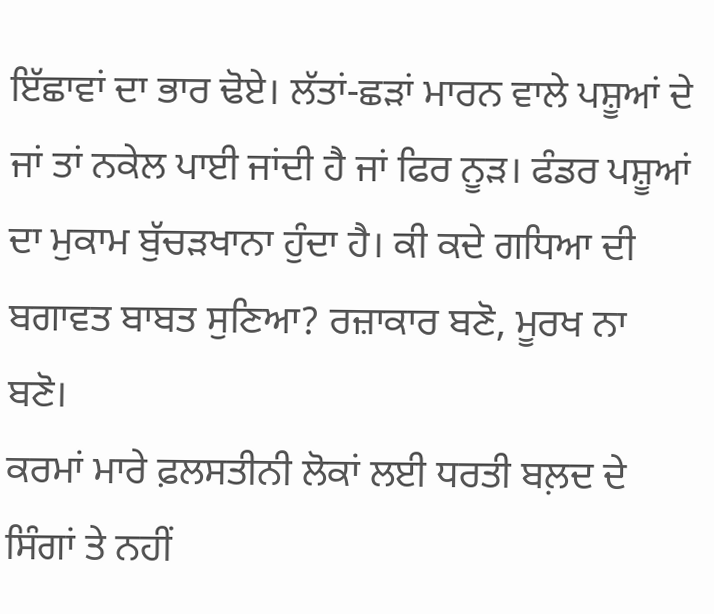ਇੱਛਾਵਾਂ ਦਾ ਭਾਰ ਢੋਏ। ਲੱਤਾਂ-ਛੜਾਂ ਮਾਰਨ ਵਾਲੇ ਪਸ਼ੂਆਂ ਦੇ ਜਾਂ ਤਾਂ ਨਕੇਲ ਪਾਈ ਜਾਂਦੀ ਹੈ ਜਾਂ ਫਿਰ ਨੂੜ। ਫੰਡਰ ਪਸ਼ੂਆਂ ਦਾ ਮੁਕਾਮ ਬੁੱਚੜਖਾਨਾ ਹੁੰਦਾ ਹੈ। ਕੀ ਕਦੇ ਗਧਿਆ ਦੀ ਬਗਾਵਤ ਬਾਬਤ ਸੁਣਿਆ? ਰਜ਼ਾਕਾਰ ਬਣੋ, ਮੂਰਖ ਨਾ ਬਣੋ।
ਕਰਮਾਂ ਮਾਰੇ ਫ਼ਲਸਤੀਨੀ ਲੋਕਾਂ ਲਈ ਧਰਤੀ ਬਲ਼ਦ ਦੇ ਸਿੰਗਾਂ ਤੇ ਨਹੀਂ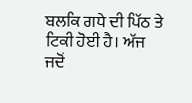ਬਲਕਿ ਗਧੇ ਦੀ ਪਿੱਠ ਤੇ ਟਿਕੀ ਹੋਈ ਹੈ। ਅੱਜ ਜਦੋਂ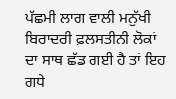ਪੱਛਮੀ ਲਾਗ ਵਾਲੀ ਮਨੁੱਖੀ ਬਿਰਾਦਰੀ ਫ਼ਲਸਤੀਨੀ ਲੋਕਾਂ ਦਾ ਸਾਥ ਛੱਡ ਗਈ ਹੈ ਤਾਂ ਇਹ ਗਧੇ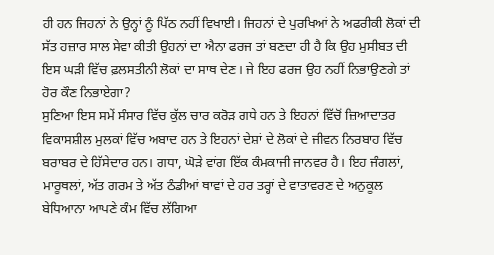ਹੀ ਹਨ ਜਿਹਨਾਂ ਨੇ ਉਨ੍ਹਾਂ ਨੂੰ ਪਿੱਠ ਨਹੀਂ ਵਿਖਾਈ। ਜਿਹਨਾਂ ਦੇ ਪੁਰਖਿਆਂ ਨੇ ਅਫਰੀਕੀ ਲੋਕਾਂ ਦੀ ਸੱਤ ਹਜ਼ਾਰ ਸਾਲ ਸੇਵਾ ਕੀਤੀ ਉਹਨਾਂ ਦਾ ਐਨਾ ਫਰਜ ਤਾਂ ਬਣਦਾ ਹੀ ਹੈ ਕਿ ਉਹ ਮੁਸੀਬਤ ਦੀ ਇਸ ਘੜੀ ਵਿੱਚ ਫ਼ਲਸਤੀਨੀ ਲੋਕਾਂ ਦਾ ਸਾਥ ਦੇਣ। ਜੇ ਇਹ ਫਰਜ ਉਹ ਨਹੀਂ ਨਿਭਾਉਣਗੇ ਤਾਂ ਹੋਰ ਕੌਣ ਨਿਭਾਏਗਾ?
ਸੁਣਿਆ ਇਸ ਸਮੇਂ ਸੰਸਾਰ ਵਿੱਚ ਕੁੱਲ ਚਾਰ ਕਰੋੜ ਗਧੇ ਹਨ ਤੇ ਇਹਨਾਂ ਵਿੱਚੋਂ ਜ਼ਿਆਦਾਤਰ ਵਿਕਾਸਸ਼ੀਲ ਮੁਲਕਾਂ ਵਿੱਚ ਅਬਾਦ ਹਨ ਤੇ ਇਹਨਾਂ ਦੇਸ਼ਾਂ ਦੇ ਲੋਕਾਂ ਦੇ ਜੀਵਨ ਨਿਰਬਾਹ ਵਿੱਚ ਬਰਾਬਰ ਦੇ ਹਿੱਸੇਦਾਰ ਹਨ। ਗਧਾ, ਘੋੜੇ ਵਾਂਗ ਇੱਕ ਕੰਮਕਾਜੀ ਜਾਨਵਰ ਹੈ। ਇਹ ਜੰਗਲਾਂ, ਮਾਰੂਥਲਾਂ, ਅੱਤ ਗਰਮ ਤੇ ਅੱਤ ਠੰਡੀਆਂ ਥਾਵਾਂ ਦੇ ਹਰ ਤਰ੍ਹਾਂ ਦੇ ਵਾਤਾਵਰਣ ਦੇ ਅਨੁਕੂਲ ਬੇਧਿਆਨਾ ਆਪਣੇ ਕੰਮ ਵਿੱਚ ਲੱਗਿਆ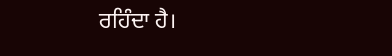ਰਹਿੰਦਾ ਹੈ।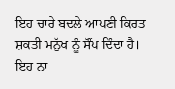ਇਹ ਚਾਰੇ ਬਦਲੇ ਆਪਣੀ ਕਿਰਤ ਸ਼ਕਤੀ ਮਨੁੱਖ ਨੂੰ ਸੌਂਪ ਦਿੰਦਾ ਹੈ। ਇਹ ਨਾ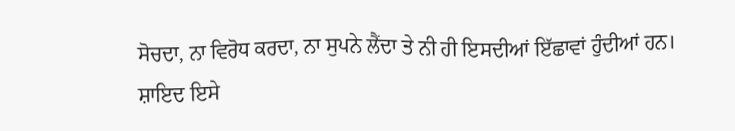ਸੋਚਦਾ, ਨਾ ਵਿਰੋਧ ਕਰਦਾ, ਨਾ ਸੁਪਨੇ ਲੈਂਦਾ ਤੇ ਨੀ ਹੀ ਇਸਦੀਆਂ ਇੱਛਾਵਾਂ ਹੁੰਦੀਆਂ ਹਨ। ਸ਼ਾਇਦ ਇਸੇ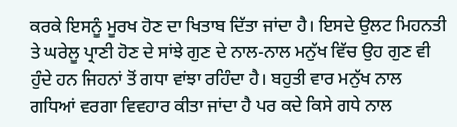ਕਰਕੇ ਇਸਨੂੰ ਮੂਰਖ ਹੋਣ ਦਾ ਖਿਤਾਬ ਦਿੱਤਾ ਜਾਂਦਾ ਹੈ। ਇਸਦੇ ਉਲਟ ਮਿਹਨਤੀ ਤੇ ਘਰੇਲੂ ਪ੍ਰਾਣੀ ਹੋਣ ਦੇ ਸਾਂਝੇ ਗੁਣ ਦੇ ਨਾਲ-ਨਾਲ ਮਨੁੱਖ ਵਿੱਚ ਉਹ ਗੁਣ ਵੀ ਹੁੰਦੇ ਹਨ ਜਿਹਨਾਂ ਤੋਂ ਗਧਾ ਵਾਂਝਾ ਰਹਿੰਦਾ ਹੈ। ਬਹੁਤੀ ਵਾਰ ਮਨੁੱਖ ਨਾਲ ਗਧਿਆਂ ਵਰਗਾ ਵਿਵਹਾਰ ਕੀਤਾ ਜਾਂਦਾ ਹੈ ਪਰ ਕਦੇ ਕਿਸੇ ਗਧੇ ਨਾਲ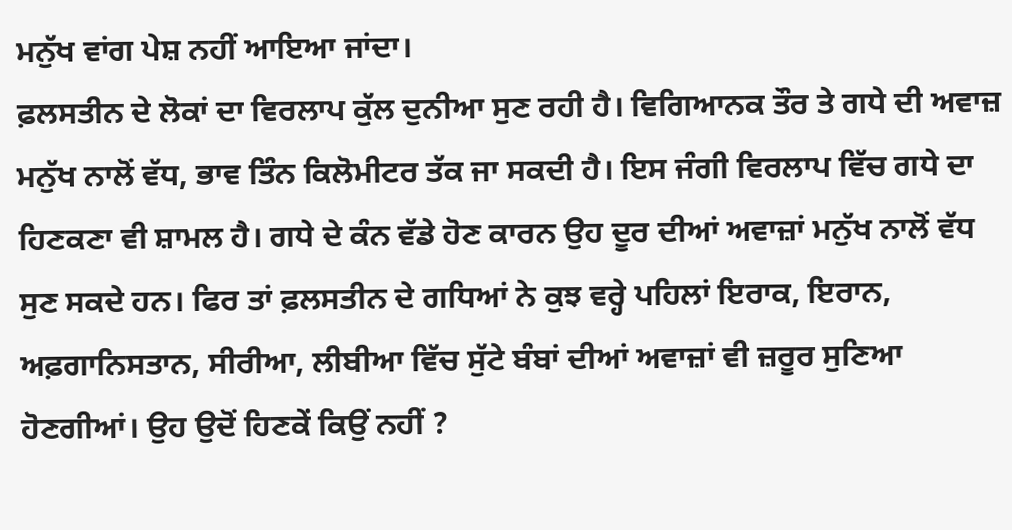ਮਨੁੱਖ ਵਾਂਗ ਪੇਸ਼ ਨਹੀਂ ਆਇਆ ਜਾਂਦਾ।
ਫ਼ਲਸਤੀਨ ਦੇ ਲੋਕਾਂ ਦਾ ਵਿਰਲਾਪ ਕੁੱਲ ਦੁਨੀਆ ਸੁਣ ਰਹੀ ਹੈ। ਵਿਗਿਆਨਕ ਤੌਰ ਤੇ ਗਧੇ ਦੀ ਅਵਾਜ਼ ਮਨੁੱਖ ਨਾਲੋਂ ਵੱਧ, ਭਾਵ ਤਿੰਨ ਕਿਲੋਮੀਟਰ ਤੱਕ ਜਾ ਸਕਦੀ ਹੈ। ਇਸ ਜੰਗੀ ਵਿਰਲਾਪ ਵਿੱਚ ਗਧੇ ਦਾ ਹਿਣਕਣਾ ਵੀ ਸ਼ਾਮਲ ਹੈ। ਗਧੇ ਦੇ ਕੰਨ ਵੱਡੇ ਹੋਣ ਕਾਰਨ ਉਹ ਦੂਰ ਦੀਆਂ ਅਵਾਜ਼ਾਂ ਮਨੁੱਖ ਨਾਲੋਂ ਵੱਧ ਸੁਣ ਸਕਦੇ ਹਨ। ਫਿਰ ਤਾਂ ਫ਼ਲਸਤੀਨ ਦੇ ਗਧਿਆਂ ਨੇ ਕੁਝ ਵਰ੍ਹੇ ਪਹਿਲਾਂ ਇਰਾਕ, ਇਰਾਨ, ਅਫ਼ਗਾਨਿਸਤਾਨ, ਸੀਰੀਆ, ਲੀਬੀਆ ਵਿੱਚ ਸੁੱਟੇ ਬੰਬਾਂ ਦੀਆਂ ਅਵਾਜ਼ਾਂ ਵੀ ਜ਼ਰੂਰ ਸੁਣਿਆ ਹੋਣਗੀਆਂ। ਉਹ ਉਦੋਂ ਹਿਣਕੇਂ ਕਿਉਂ ਨਹੀਂ ?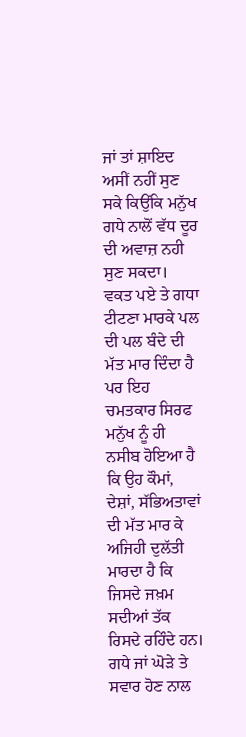ਜਾਂ ਤਾਂ ਸ਼ਾਇਦ ਅਸੀਂ ਨਹੀਂ ਸੁਣ ਸਕੇ ਕਿਉਂਕਿ ਮਨੁੱਖ ਗਧੇ ਨਾਲੋਂ ਵੱਧ ਦੂਰ ਦੀ ਅਵਾਜ਼ ਨਹੀ ਸੁਣ ਸਕਦਾ।
ਵਕਤ ਪਏ ਤੇ ਗਧਾ ਟੀਟਣਾ ਮਾਰਕੇ ਪਲ ਦੀ ਪਲ ਬੰਦੇ ਦੀ ਮੱਤ ਮਾਰ ਦਿੰਦਾ ਹੈ ਪਰ ਇਹ ਚਮਤਕਾਰ ਸਿਰਫ ਮਨੁੱਖ ਨੂੰ ਹੀ ਨਸੀਬ ਹੋਇਆ ਹੈ ਕਿ ਉਹ ਕੌਮਾਂ, ਦੇਸ਼ਾਂ, ਸੱਭਿਅਤਾਵਾਂ ਦੀ ਮੱਤ ਮਾਰ ਕੇ ਅਜਿਹੀ ਦੁਲੱਤੀ ਮਾਰਦਾ ਹੈ ਕਿ ਜਿਸਦੇ ਜਖ਼ਮ ਸਦੀਆਂ ਤੱਕ ਰਿਸਦੇ ਰਹਿੰਦੇ ਹਨ।
ਗਧੇ ਜਾਂ ਘੋੜੇ ਤੇ ਸਵਾਰ ਹੋਣ ਨਾਲ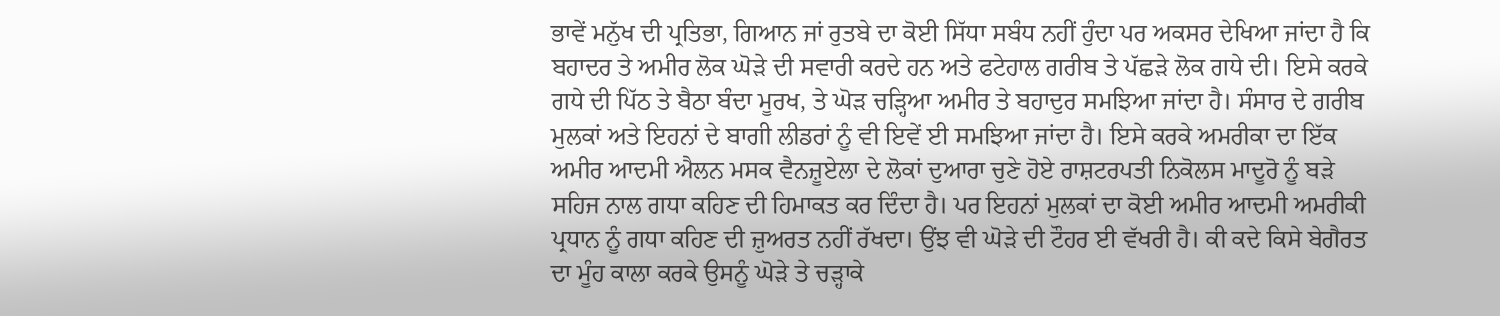ਭਾਵੇਂ ਮਨੁੱਖ ਦੀ ਪ੍ਰਤਿਭਾ, ਗਿਆਨ ਜਾਂ ਰੁਤਬੇ ਦਾ ਕੋਈ ਸਿੱਧਾ ਸਬੰਧ ਨਹੀਂ ਹੁੰਦਾ ਪਰ ਅਕਸਰ ਦੇਖਿਆ ਜਾਂਦਾ ਹੈ ਕਿ ਬਹਾਦਰ ਤੇ ਅਮੀਰ ਲੋਕ ਘੋੜੇ ਦੀ ਸਵਾਰੀ ਕਰਦੇ ਹਨ ਅਤੇ ਫਟੇਹਾਲ ਗਰੀਬ ਤੇ ਪੱਛੜੇ ਲੋਕ ਗਧੇ ਦੀ। ਇਸੇ ਕਰਕੇ ਗਧੇ ਦੀ ਪਿੱਠ ਤੇ ਬੈਠਾ ਬੰਦਾ ਮੂਰਖ, ਤੇ ਘੋੜ ਚੜ੍ਹਿਆ ਅਮੀਰ ਤੇ ਬਹਾਦੁਰ ਸਮਝਿਆ ਜਾਂਦਾ ਹੈ। ਸੰਸਾਰ ਦੇ ਗਰੀਬ ਮੁਲਕਾਂ ਅਤੇ ਇਹਨਾਂ ਦੇ ਬਾਗੀ ਲੀਡਰਾਂ ਨੂੰ ਵੀ ਇਵੇਂ ਈ ਸਮਝਿਆ ਜਾਂਦਾ ਹੈ। ਇਸੇ ਕਰਕੇ ਅਮਰੀਕਾ ਦਾ ਇੱਕ ਅਮੀਰ ਆਦਮੀ ਐਲਨ ਮਸਕ ਵੈਨਜ਼ੂਏਲਾ ਦੇ ਲੋਕਾਂ ਦੁਆਰਾ ਚੁਣੇ ਹੋਏ ਰਾਸ਼ਟਰਪਤੀ ਨਿਕੋਲਸ ਮਾਦੂਰੋ ਨੂੰ ਬੜੇ ਸਹਿਜ ਨਾਲ ਗਧਾ ਕਹਿਣ ਦੀ ਹਿਮਾਕਤ ਕਰ ਦਿੰਦਾ ਹੈ। ਪਰ ਇਹਨਾਂ ਮੁਲਕਾਂ ਦਾ ਕੋਈ ਅਮੀਰ ਆਦਮੀ ਅਮਰੀਕੀ ਪ੍ਰਧਾਨ ਨੂੰ ਗਧਾ ਕਹਿਣ ਦੀ ਜ਼ੁਅਰਤ ਨਹੀਂ ਰੱਖਦਾ। ਉਂਝ ਵੀ ਘੋੜੇ ਦੀ ਟੌਹਰ ਈ ਵੱਖਰੀ ਹੈ। ਕੀ ਕਦੇ ਕਿਸੇ ਬੇਗੈਰਤ ਦਾ ਮੂੰਹ ਕਾਲਾ ਕਰਕੇ ਉਸਨੂੰ ਘੋੜੇ ਤੇ ਚੜ੍ਹਾਕੇ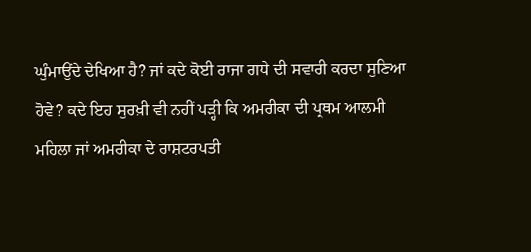ਘੁੰਮਾਉਂਦੇ ਦੇਖਿਆ ਹੈ? ਜਾਂ ਕਦੇ ਕੋਈ ਰਾਜਾ ਗਧੇ ਦੀ ਸਵਾਰੀ ਕਰਦਾ ਸੁਣਿਆ ਹੋਵੇ? ਕਦੇ ਇਹ ਸੁਰਖ਼ੀ ਵੀ ਨਹੀਂ ਪੜ੍ਹੀ ਕਿ ਅਮਰੀਕਾ ਦੀ ਪ੍ਰਥਮ ਆਲਮੀ ਮਹਿਲਾ ਜਾਂ ਅਮਰੀਕਾ ਦੇ ਰਾਸ਼ਟਰਪਤੀ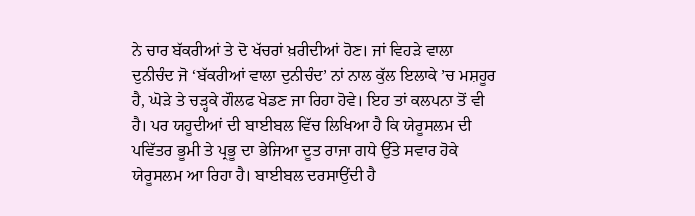ਨੇ ਚਾਰ ਬੱਕਰੀਆਂ ਤੇ ਦੋ ਖੱਚਰਾਂ ਖ਼ਰੀਦੀਆਂ ਹੋਣ। ਜਾਂ ਵਿਹੜੇ ਵਾਲਾ ਦੁਨੀਚੰਦ ਜੋ ‘ਬੱਕਰੀਆਂ ਵਾਲਾ ਦੁਨੀਚੰਦ’ ਨਾਂ ਨਾਲ ਕੁੱਲ ਇਲਾਕੇ ’ਚ ਮਸ਼ਹੂਰ ਹੈ, ਘੋੜੇ ਤੇ ਚੜ੍ਹਕੇ ਗੌਲਫ ਖੇਡਣ ਜਾ ਰਿਹਾ ਹੋਵੇ। ਇਹ ਤਾਂ ਕਲਪਨਾ ਤੋਂ ਵੀ ਹੈ। ਪਰ ਯਹੂਦੀਆਂ ਦੀ ਬਾਈਬਲ ਵਿੱਚ ਲਿਖਿਆ ਹੈ ਕਿ ਯੇਰੂਸਲਮ ਦੀ ਪਵਿੱਤਰ ਭੂਮੀ ਤੇ ਪ੍ਰਭੂ ਦਾ ਭੇਜਿਆ ਦੂਤ ਰਾਜਾ ਗਧੇ ਉੱਤੇ ਸਵਾਰ ਹੋਕੇ ਯੇਰੂਸਲਮ ਆ ਰਿਹਾ ਹੈ। ਬਾਈਬਲ ਦਰਸਾਉਂਦੀ ਹੈ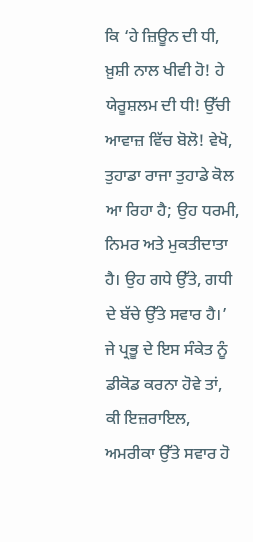ਕਿ ‘ਹੇ ਜ਼ਿਊਨ ਦੀ ਧੀ, ਖ਼ੁਸ਼ੀ ਨਾਲ ਖੀਵੀ ਹੋ! ਹੇ ਯੇਰੂਸ਼ਲਮ ਦੀ ਧੀ! ਉੱਚੀ ਆਵਾਜ਼ ਵਿੱਚ ਬੋਲੋ! ਵੇਖੋ, ਤੁਹਾਡਾ ਰਾਜਾ ਤੁਹਾਡੇ ਕੋਲ ਆ ਰਿਹਾ ਹੈ; ਉਹ ਧਰਮੀ, ਨਿਮਰ ਅਤੇ ਮੁਕਤੀਦਾਤਾ ਹੈ। ਉਹ ਗਧੇ ਉੱਤੇ, ਗਧੀ ਦੇ ਬੱਚੇ ਉੱਤੇ ਸਵਾਰ ਹੈ।’ ਜੇ ਪ੍ਰਭੂ ਦੇ ਇਸ ਸੰਕੇਤ ਨੂੰ ਡੀਕੋਡ ਕਰਨਾ ਹੋਵੇ ਤਾਂ, ਕੀ ਇਜ਼ਰਾਇਲ, ਅਮਰੀਕਾ ਉੱਤੇ ਸਵਾਰ ਹੋ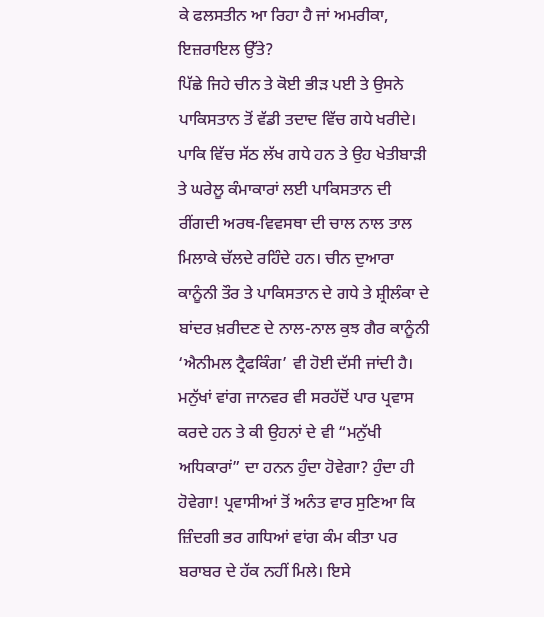ਕੇ ਫਲਸਤੀਨ ਆ ਰਿਹਾ ਹੈ ਜਾਂ ਅਮਰੀਕਾ, ਇਜ਼ਰਾਇਲ ਉੱਤੇ?
ਪਿੱਛੇ ਜਿਹੇ ਚੀਨ ਤੇ ਕੋਈ ਭੀੜ ਪਈ ਤੇ ਉਸਨੇ ਪਾਕਿਸਤਾਨ ਤੋਂ ਵੱਡੀ ਤਦਾਦ ਵਿੱਚ ਗਧੇ ਖਰੀਦੇ। ਪਾਕਿ ਵਿੱਚ ਸੱਠ ਲੱਖ ਗਧੇ ਹਨ ਤੇ ਉਹ ਖੇਤੀਬਾੜੀ ਤੇ ਘਰੇਲੂ ਕੰਮਾਕਾਰਾਂ ਲਈ ਪਾਕਿਸਤਾਨ ਦੀ ਰੀਂਗਦੀ ਅਰਥ-ਵਿਵਸਥਾ ਦੀ ਚਾਲ ਨਾਲ ਤਾਲ ਮਿਲਾਕੇ ਚੱਲਦੇ ਰਹਿੰਦੇ ਹਨ। ਚੀਨ ਦੁਆਰਾ ਕਾਨੂੰਨੀ ਤੌਰ ਤੇ ਪਾਕਿਸਤਾਨ ਦੇ ਗਧੇ ਤੇ ਸ਼੍ਰੀਲੰਕਾ ਦੇ ਬਾਂਦਰ ਖ਼ਰੀਦਣ ਦੇ ਨਾਲ-ਨਾਲ ਕੁਝ ਗੈਰ ਕਾਨੂੰਨੀ ‘ਐਨੀਮਲ ਟ੍ਰੈਫਕਿੰਗ’ ਵੀ ਹੋਈ ਦੱਸੀ ਜਾਂਦੀ ਹੈ। ਮਨੁੱਖਾਂ ਵਾਂਗ ਜਾਨਵਰ ਵੀ ਸਰਹੱਦੋਂ ਪਾਰ ਪ੍ਰਵਾਸ ਕਰਦੇ ਹਨ ਤੇ ਕੀ ਉਹਨਾਂ ਦੇ ਵੀ “ਮਨੁੱਖੀ ਅਧਿਕਾਰਾਂ” ਦਾ ਹਨਨ ਹੁੰਦਾ ਹੋਵੇਗਾ? ਹੁੰਦਾ ਹੀ ਹੋਵੇਗਾ! ਪ੍ਰਵਾਸੀਆਂ ਤੋਂ ਅਨੰਤ ਵਾਰ ਸੁਣਿਆ ਕਿ ਜ਼ਿੰਦਗੀ ਭਰ ਗਧਿਆਂ ਵਾਂਗ ਕੰਮ ਕੀਤਾ ਪਰ ਬਰਾਬਰ ਦੇ ਹੱਕ ਨਹੀਂ ਮਿਲੇ। ਇਸੇ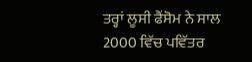ਤਰ੍ਹਾਂ ਲੂਸੀ ਫੈਂਸੋਮ ਨੇ ਸਾਲ 2000 ਵਿੱਚ ਪਵਿੱਤਰ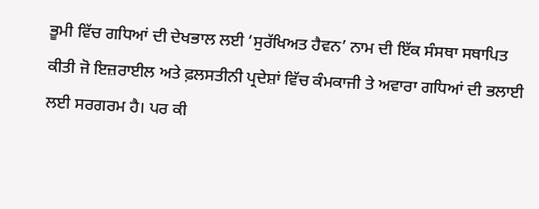ਭੂਮੀ ਵਿੱਚ ਗਧਿਆਂ ਦੀ ਦੇਖਭਾਲ ਲਈ ‘ਸੁਰੱਖਿਅਤ ਹੈਵਨ’ ਨਾਮ ਦੀ ਇੱਕ ਸੰਸਥਾ ਸਥਾਪਿਤ ਕੀਤੀ ਜੋ ਇਜ਼ਰਾਈਲ ਅਤੇ ਫ਼ਲਸਤੀਨੀ ਪ੍ਰਦੇਸ਼ਾਂ ਵਿੱਚ ਕੰਮਕਾਜੀ ਤੇ ਅਵਾਰਾ ਗਧਿਆਂ ਦੀ ਭਲਾਈ ਲਈ ਸਰਗਰਮ ਹੈ। ਪਰ ਕੀ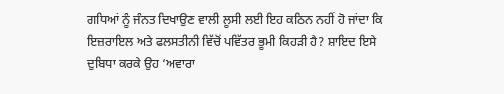ਗਧਿਆਂ ਨੂੰ ਜੰਨਤ ਦਿਖਾਉਣ ਵਾਲੀ ਲੂਸੀ ਲਈ ਇਹ ਕਠਿਨ ਨਹੀਂ ਹੋ ਜਾਂਦਾ ਕਿ ਇਜ਼ਰਾਇਲ ਅਤੇ ਫਲਸਤੀਨੀ ਵਿੱਚੋਂ ਪਵਿੱਤਰ ਭੂਮੀ ਕਿਹੜੀ ਹੈ? ਸ਼ਾਇਦ ਇਸੇ ਦੁਬਿਧਾ ਕਰਕੇ ਉਹ ‘ਅਵਾਰਾ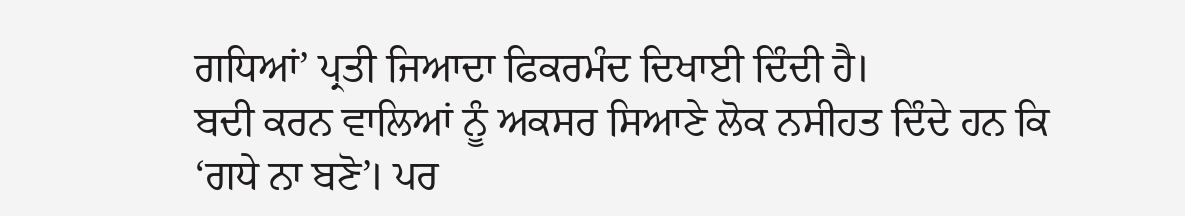ਗਧਿਆਂ’ ਪ੍ਰਤੀ ਜਿਆਦਾ ਫਿਕਰਮੰਦ ਦਿਖਾਈ ਦਿੰਦੀ ਹੈ।
ਬਦੀ ਕਰਨ ਵਾਲਿਆਂ ਨੂੰ ਅਕਸਰ ਸਿਆਣੇ ਲੋਕ ਨਸੀਹਤ ਦਿੰਦੇ ਹਨ ਕਿ ‘ਗਧੇ ਨਾ ਬਣੋ’। ਪਰ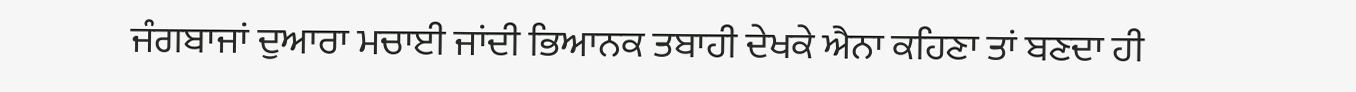ਜੰਗਬਾਜਾਂ ਦੁਆਰਾ ਮਚਾਈ ਜਾਂਦੀ ਭਿਆਨਕ ਤਬਾਹੀ ਦੇਖਕੇ ਐਨਾ ਕਹਿਣਾ ਤਾਂ ਬਣਦਾ ਹੀ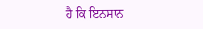ਹੈ ਕਿ ਇਨਸਾਨ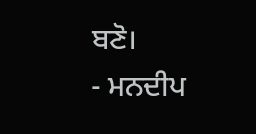ਬਣੋ।
- ਮਨਦੀਪ